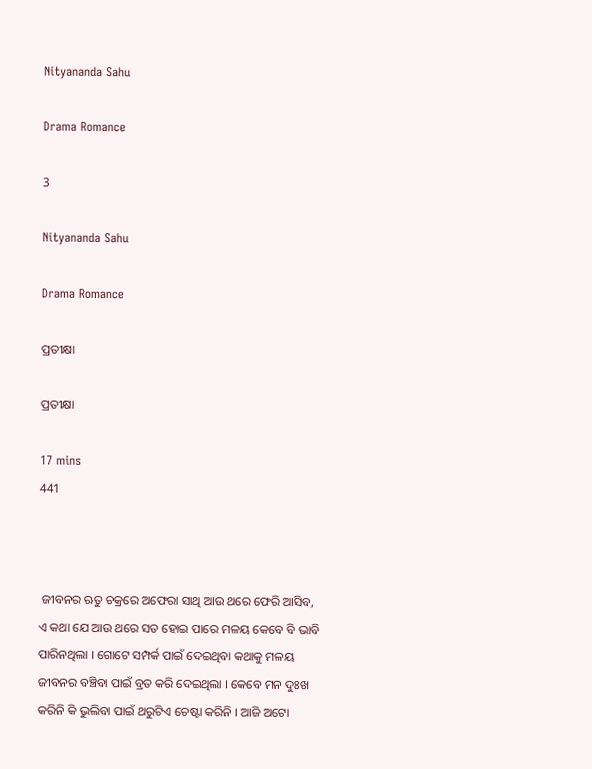Nityananda Sahu

Drama Romance

3

Nityananda Sahu

Drama Romance

ପ୍ରତୀକ୍ଷା

ପ୍ରତୀକ୍ଷା

17 mins
441



 ଜୀବନର ଋତୁ ଚକ୍ରରେ ଅଫେରା ସାଥି ଆଉ ଥରେ ଫେରି ଆସିବ, ଏ କଥା ଯେ ଆଉ ଥରେ ସତ ହୋଇ ପାରେ ମଳୟ କେବେ ବି ଭାବି ପାରିନଥିଲା । ଗୋଟେ ସମ୍ପର୍କ ପାଇଁ ଦେଇଥିବା କଥାକୁ ମଳୟ ଜୀବନର ବଞ୍ଚିବା ପାଇଁ ବ୍ରତ କରି ଦେଇଥିଲା । କେବେ ମନ ଦୁଃଖ କରିନି କି ଭୁଲିବା ପାଇଁ ଥରୁଟିଏ ଚେଷ୍ଟା କରିନି । ଆଜି ଅଟୋ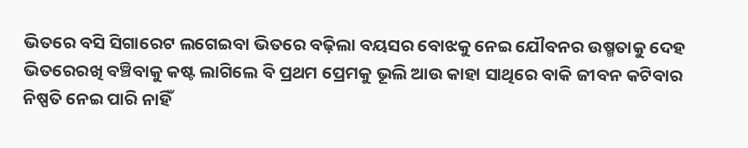ଭିତରେ ବସି ସିଗାରେଟ ଲଗେଇବା ଭିତରେ ବଢ଼ିଲା ବୟସର ବୋଝକୁ ନେଇ ଯୌବନର ଉଷ୍ମତାକୁ ଦେହ ଭିତରେରଖି ବଞ୍ଚିବାକୁ କଷ୍ଟ ଲାଗିଲେ ବି ପ୍ରଥମ ପ୍ରେମକୁ ଭୂଲି ଆଉ କାହା ସାଥିରେ ବାକି ଜୀବନ କଟିବାର ନିଷ୍ପତି ନେଇ ପାରି ନାହିଁ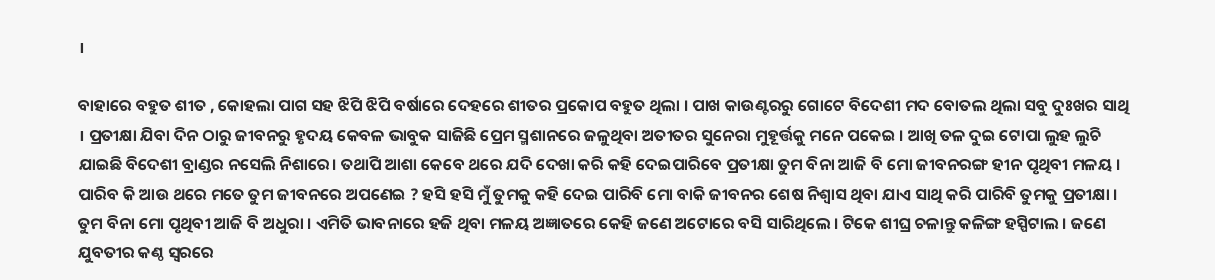।

ବାହାରେ ବହୁତ ଶୀତ , କୋହଲା ପାଗ ସହ ଝିପି ଝିପି ବର୍ଷାରେ ଦେହରେ ଶୀତର ପ୍ରକୋପ ବହୁତ ଥିଲା । ପାଖ କାଉଣ୍ଟରରୁ ଗୋଟେ ବିଦେଶୀ ମଦ ବୋତଲ ଥିଲା ସବୁ ଦୁଃଖର ସାଥି । ପ୍ରତୀକ୍ଷା ଯିବା ଦିନ ଠାରୁ ଜୀବନରୁ ହୃଦୟ କେବଳ ଭାବୁକ ସାଜିଛି ପ୍ରେମ ସ୍ମଶାନରେ ଜଳୁଥିବା ଅତୀତର ସୁନେରା ମୁହୂର୍ତ୍ତକୁ ମନେ ପକେଇ । ଆଖି ତଳ ଦୁଇ ଟୋପା ଲୁହ ଲୁଚି ଯାଇଛି ବିଦେଶୀ ବ୍ରାଣ୍ଡର ନସେଲି ନିଶାରେ। ତଥାପି ଆଶା କେବେ ଥରେ ଯଦି ଦେଖା କରି କହି ଦେଇପାରିବେ ପ୍ରତୀକ୍ଷା ତୁମ ବିନା ଆଜି ବି ମୋ ଜୀବନରଙ୍ଗ ହୀନ ପୃଥିବୀ ମଳୟ । ପାରିବ କି ଆଉ ଥରେ ମତେ ତୁମ ଜୀବନରେ ଅପଣେଇ ? ହସି ହସି ମୁଁ ତୁମକୁ କହି ଦେଇ ପାରିବି ମୋ ବାକି ଜୀବନର ଶେଷ ନିଶ୍ୱାସ ଥିବା ଯାଏ ସାଥି କରି ପାରିବି ତୁମକୁ ପ୍ରତୀକ୍ଷା । ତୁମ ବିନା ମୋ ପୃଥିବୀ ଆଜି ବି ଅଧୁରା । ଏମିତି ଭାବନାରେ ହଜି ଥିବା ମଳୟ ଅଜ୍ଞାତରେ କେହି ଜଣେ ଅଟୋରେ ବସି ସାରିଥିଲେ । ଟିକେ ଶୀଘ୍ର ଚଳାନ୍ତୁ କଳିଙ୍ଗ ହସ୍ପିଟାଲ । ଜଣେ ଯୁବତୀର କଣ୍ଠ ସ୍ୱରରେ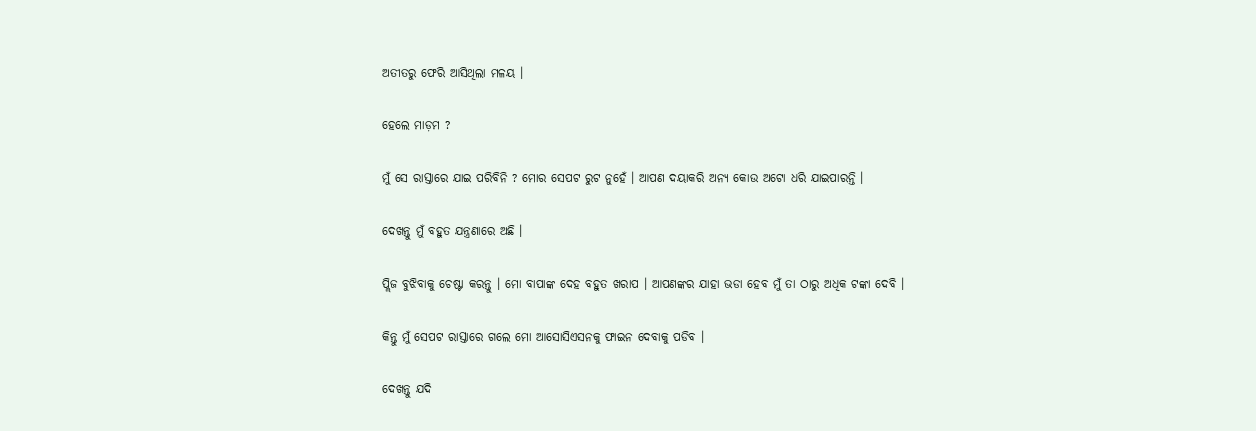ଅତୀତରୁ ଫେରି ଆସିଥିଲା ମଳୟ ।

ହେଲେ ମାଡ଼ମ ?

ମୁଁ ସେ ରାସ୍ତାରେ ଯାଇ ପରିବିନି ? ମୋର ସେପଟ ରୁଟ ନୁହେଁ । ଆପଣ ଦୟାକରି ଅନ୍ୟ କୋଉ ଅଟୋ ଧରି ଯାଇପାରନ୍ତି ।

ଦେଖନ୍ତୁ ମୁଁ ବହୁତ ଯନ୍ତ୍ରଣାରେ ଅଛି ।

ପ୍ଲିଜ ବୁଝିବାକୁ ଚେଷ୍ଟା କରନ୍ତୁ । ମୋ ବାପାଙ୍କ ଦେହ ବହୁତ ଖରାପ । ଆପଣଙ୍କର ଯାହା ଭଡା ହେବ ମୁଁ ତା ଠାରୁ ଅଧିକ ଟଙ୍କା ଦେବି ।

କିନ୍ତୁ ମୁଁ ସେପଟ ରାସ୍ତାରେ ଗଲେ ମୋ ଆସୋସିଏସନକୁ ଫାଇନ ଦେବାକୁ ପଡିବ ।

ଦେଖନ୍ତୁ ଯଦି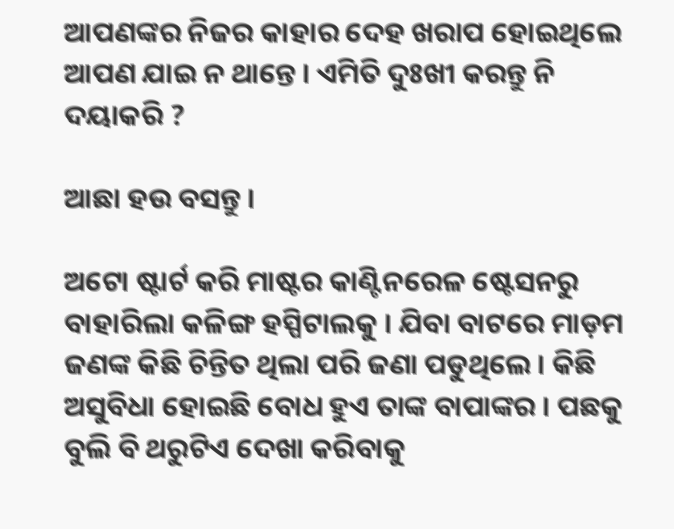ଆପଣଙ୍କର ନିଜର କାହାର ଦେହ ଖରାପ ହୋଇଥିଲେ ଆପଣ ଯାଇ ନ ଥାନ୍ତେ । ଏମିତି ଦୁଃଖୀ କରନ୍ତୁ ନି ଦୟାକରି ?

ଆଛା ହଉ ବସନ୍ତୁ ।

ଅଟୋ ଷ୍ଟାର୍ଟ କରି ମାଷ୍ଟର କାଣ୍ଟିନରେଳ ଷ୍ଟେସନରୁ ବାହାରିଲା କଳିଙ୍ଗ ହସ୍ପିଟାଲକୁ । ଯିବା ବାଟରେ ମାଡ଼ମ ଜଣଙ୍କ କିଛି ଚିନ୍ତିତ ଥିଲା ପରି ଜଣା ପଡୁଥିଲେ । କିଛି ଅସୁବିଧା ହୋଇଛି ବୋଧ ହୁଏ ତାଙ୍କ ବାପାଙ୍କର । ପଛକୁ ବୁଲି ବି ଥରୁଟିଏ ଦେଖା କରିବାକୁ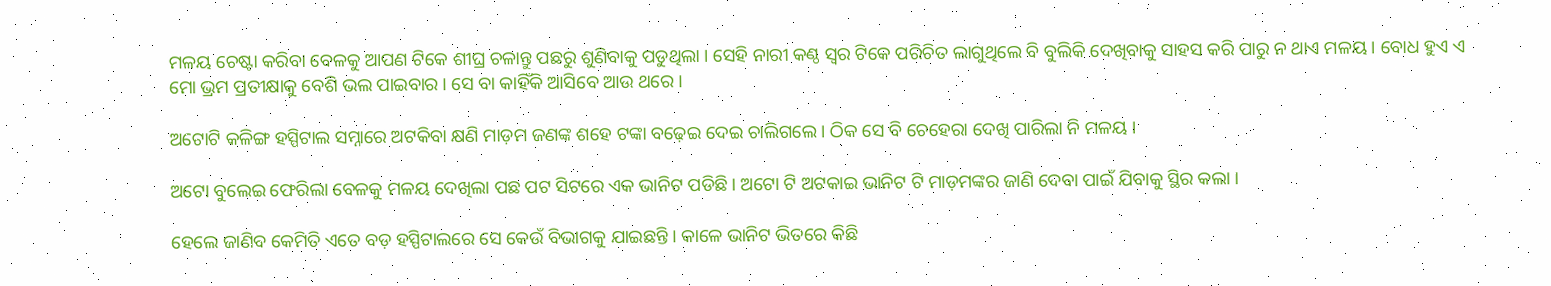ମଳୟ ଚେଷ୍ଟା କରିବା ବେଳକୁ ଆପଣ ଟିକେ ଶୀଘ୍ର ଚଳାନ୍ତୁ ପଛରୁ ଶୁଣିବାକୁ ପଡୁଥିଲା । ସେହି ନାରୀ କଣ୍ଠ ସ୍ୱର ଟିକେ ପରିଚିତ ଲାଗୁଥିଲେ ବି ବୁଲିକି ଦେଖିବାକୁ ସାହସ କରି ପାରୁ ନ ଥାଏ ମଳୟ । ବୋଧ ହୁଏ ଏ ମୋ ଭ୍ରମ ପ୍ରତୀକ୍ଷାକୁ ବେଶି ଭଲ ପାଇବାର । ସେ ବା କାହିଁକି ଆସିବେ ଆଉ ଥରେ ।

ଅଟୋଟି କଳିଙ୍ଗ ହସ୍ପିଟାଲ ସମ୍ନାରେ ଅଟକିବା କ୍ଷଣି ମାଡ଼ମ ଜଣଙ୍କ ଶହେ ଟଙ୍କା ବଢ଼େଇ ଦେଇ ଚାଲିଗଲେ । ଠିକ ସେ ବି ଚେହେରା ଦେଖି ପାରିଲା ନି ମଳୟ ।

ଅଟୋ ବୁଲେଇ ଫେରିଲା ବେଳକୁ ମଳୟ ଦେଖିଲା ପଛ ପଟ ସିଟରେ ଏକ ଭାନିଟ ପଡିଛି । ଅଟୋ ଟି ଅଟକାଇ ଭାନିଟ ଟି ମାଡ଼ମଙ୍କର ଜାଣି ଦେବା ପାଇଁ ଯିବାକୁ ସ୍ଥିର କଲା ।

ହେଲେ ଜାଣିବ କେମିତି ଏତେ ବଡ଼ ହସ୍ପିଟାଲରେ ସେ କେଉଁ ବିଭାଗକୁ ଯାଇଛନ୍ତି । କାଳେ ଭାନିଟ ଭିତରେ କିଛି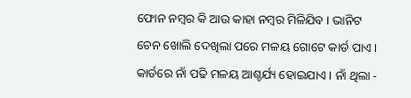ଫୋନ ନମ୍ବର କି ଆଉ କାହା ନମ୍ବର ମିଳିଯିବ । ଭାନିଟ ଚେନ ଖୋଲି ଦେଖିଲା ପରେ ମଳୟ ଗୋଟେ କାର୍ଡ ପାଏ । କାର୍ଡରେ ନାଁ ପଢି ମଳୟ ଆଶ୍ଚର୍ଯ୍ୟ ହୋଇଯାଏ । ନାଁ ଥିଲା -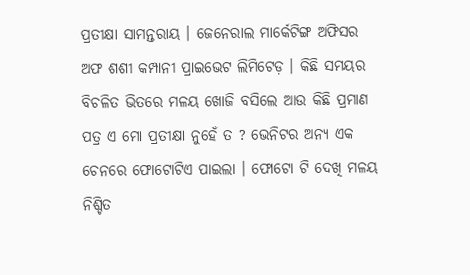ପ୍ରତୀକ୍ଷା ସାମନ୍ତରାୟ । ଜେନେରାଲ ମାର୍କେଟିଙ୍ଗ ଅଫିସର ଅଫ ଶଶୀ କମ୍ପାନୀ ପ୍ରାଇଭେଟ ଲିମିଟେଡ଼ । କିଛି ସମୟର ବିଚଳିତ ଭିତରେ ମଳୟ ଖୋଜି ବସିଲେ ଆଉ କିଛି ପ୍ରମାଣ ପତ୍ର ଏ ମୋ ପ୍ରତୀକ୍ଷା ନୁହେଁ ତ ? ଭେନିଟର ଅନ୍ୟ ଏକ ଚେନରେ ଫୋଟୋଟିଏ ପାଇଲା । ଫୋଟୋ ଟି ଦେଖି ମଳୟ ନିଶ୍ଚିତ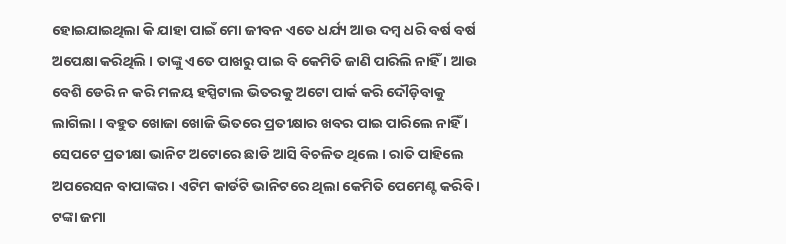ହୋଇଯାଇଥିଲା କି ଯାହା ପାଇଁ ମୋ ଜୀବନ ଏତେ ଧର୍ଯ୍ୟ ଆଉ ଦମ୍ବ ଧରି ବର୍ଷ ବର୍ଷ ଅପେକ୍ଷା କରିଥିଲି । ତାଙ୍କୁ ଏତେ ପାଖରୁ ପାଇ ବି କେମିତି ଜାଣି ପାରିଲି ନାହିଁ । ଆଉ ବେଶି ଡେରି ନ କରି ମଳୟ ହସ୍ପିଟାଲ ଭିତରକୁ ଅଟୋ ପାର୍କ କରି ଦୌଡ଼ିବାକୁ ଲାଗିଲା । ବହୁତ ଖୋଜା ଖୋଜି ଭିତରେ ପ୍ରତୀକ୍ଷାର ଖବର ପାଇ ପାରିଲେ ନାହିଁ । ସେପଟେ ପ୍ରତୀକ୍ଷା ଭାନିଟ ଅଟୋରେ ଛାଡି ଆସି ବିଚଳିତ ଥିଲେ । ରାତି ପାହିଲେ ଅପରେସନ ବାପାଙ୍କର । ଏଟିମ କାର୍ଡଟି ଭାନିଟରେ ଥିଲା କେମିତି ପେମେଣ୍ଟ କରିବି । ଟଙ୍କା ଜମା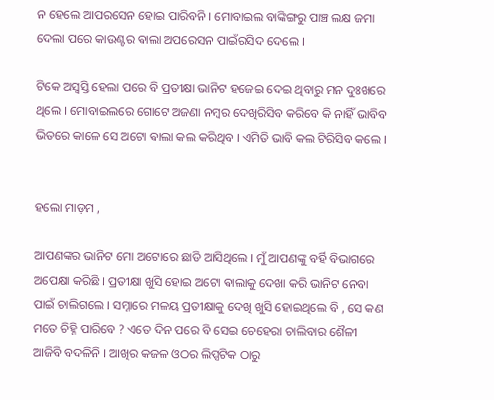ନ ହେଲେ ଆପରସେନ ହୋଇ ପାରିବନି । ମୋବାଇଲ ବାଙ୍କିଙ୍ଗରୁ ପାଞ୍ଚ ଲକ୍ଷ ଜମା ଦେଲା ପରେ କାଉଣ୍ଟର ଵାଲା ଅପରେସନ ପାଇଁରସିଦ ଦେଲେ ।

ଟିକେ ଅସ୍ବସ୍ତି ହେଲା ପରେ ବି ପ୍ରତୀକ୍ଷା ଭାନିଟ ହଜେଇ ଦେଇ ଥିବାରୁ ମନ ଦୁଃଖରେ ଥିଲେ । ମୋବାଇଲରେ ଗୋଟେ ଅଜଣା ନମ୍ବର ଦେଖିରିସିବ କରିବେ କି ନାହିଁ ଭାବିବ ଭିତରେ କାଳେ ସେ ଅଟୋ ଵାଲା କଲ କରିଥିବ । ଏମିତି ଭାବି କଲ ଟିରିସିବ କଲେ ।


ହଲୋ ମାଡ଼ମ ,

ଆପଣଙ୍କର ଭାନିଟ ମୋ ଅଟୋରେ ଛାଡି ଆସିଥିଲେ । ମୁଁ ଆପଣଙ୍କୁ ବର୍ହି ବିଭାଗରେ ଅପେକ୍ଷା କରିଛି । ପ୍ରତୀକ୍ଷା ଖୁସି ହୋଇ ଅଟୋ ଵାଲାକୁ ଦେଖା କରି ଭାନିଟ ନେବା ପାଇଁ ଚାଲିଗଲେ । ସମ୍ନାରେ ମଳୟ ପ୍ରତୀକ୍ଷାକୁ ଦେଖି ଖୁସି ହୋଇଥିଲେ ବି , ସେ କଣ ମତେ ଚିହ୍ନି ପାରିବେ ? ଏତେ ଦିନ ପରେ ବି ସେଇ ଚେହେରା ଚାଲିବାର ଶୈଳୀ ଆଜିବି ବଦଳିନି । ଆଖିର କଜଳ ଓଠର ଲିପ୍ସଟିକ ଠାରୁ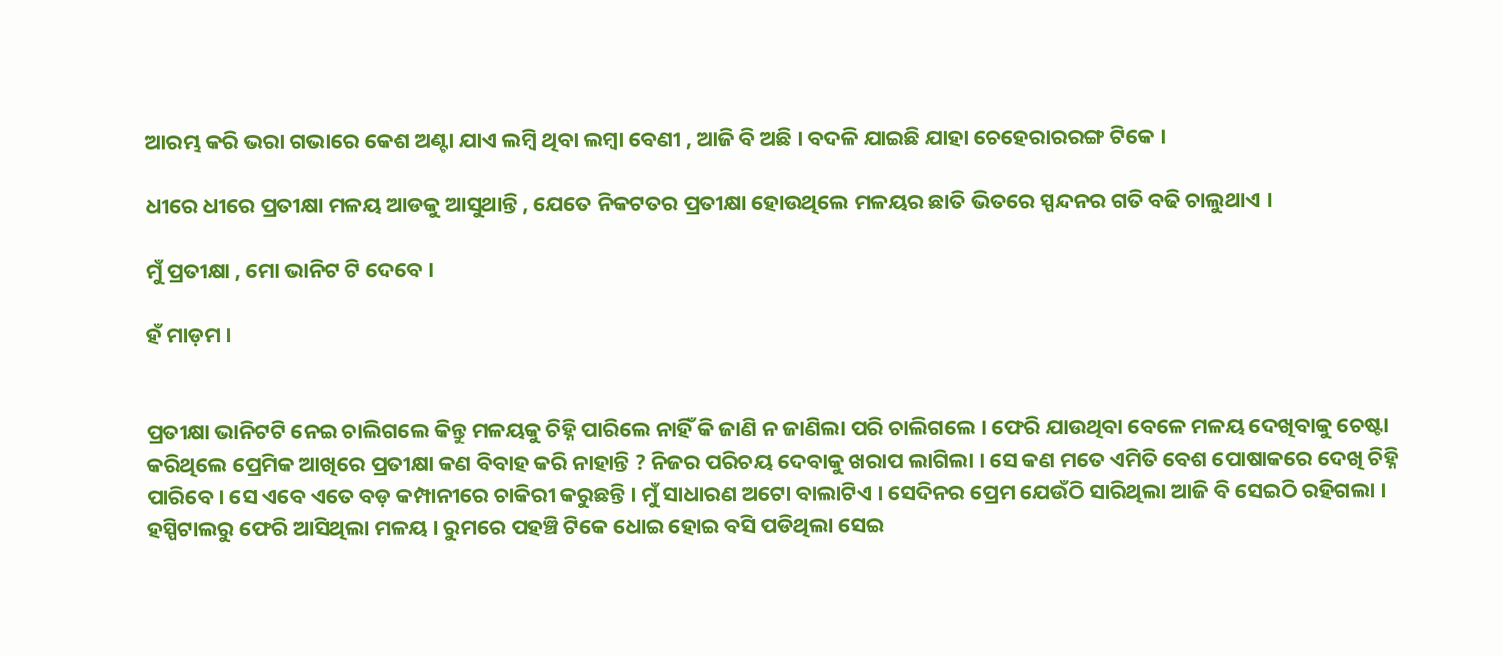ଆରମ୍ଭ କରି ଭରା ଗଭାରେ କେଶ ଅଣ୍ଟା ଯାଏ ଲମ୍ବି ଥିବା ଲମ୍ବା ବେଣୀ , ଆଜି ବି ଅଛି । ବଦଳି ଯାଇଛି ଯାହା ଚେହେରାରରଙ୍ଗ ଟିକେ ।

ଧୀରେ ଧୀରେ ପ୍ରତୀକ୍ଷା ମଳୟ ଆଡକୁ ଆସୁଥାନ୍ତି , ଯେତେ ନିକଟତର ପ୍ରତୀକ୍ଷା ହୋଉଥିଲେ ମଳୟର ଛାତି ଭିତରେ ସ୍ପନ୍ଦନର ଗତି ବଢି ଚାଲୁଥାଏ ।

ମୁଁ ପ୍ରତୀକ୍ଷା , ମୋ ଭାନିଟ ଟି ଦେବେ ।

ହଁ ମାଡ଼ମ ।


ପ୍ରତୀକ୍ଷା ଭାନିଟଟି ନେଇ ଚାଲିଗଲେ କିନ୍ତୁ ମଳୟକୁ ଚିହ୍ନି ପାରିଲେ ନାହିଁ କି ଜାଣି ନ ଜାଣିଲା ପରି ଚାଲିଗଲେ । ଫେରି ଯାଉଥିବା ବେଳେ ମଳୟ ଦେଖିବାକୁ ଚେଷ୍ଟା କରିଥିଲେ ପ୍ରେମିକ ଆଖିରେ ପ୍ରତୀକ୍ଷା କଣ ବିବାହ କରି ନାହାନ୍ତି ? ନିଜର ପରିଚୟ ଦେବାକୁ ଖରାପ ଲାଗିଲା । ସେ କଣ ମତେ ଏମିତି ବେଶ ପୋଷାକରେ ଦେଖି ଚିହ୍ନି ପାରିବେ । ସେ ଏବେ ଏତେ ବଡ଼ କମ୍ପାନୀରେ ଚାକିରୀ କରୁଛନ୍ତି । ମୁଁ ସାଧାରଣ ଅଟୋ ବାଲାଟିଏ । ସେଦିନର ପ୍ରେମ ଯେଉଁଠି ସାରିଥିଲା ଆଜି ବି ସେଇଠି ରହିଗଲା । ହସ୍ପିଟାଲରୁ ଫେରି ଆସିଥିଲା ମଳୟ । ରୁମରେ ପହଞ୍ଚି ଟିକେ ଧୋଇ ହୋଇ ବସି ପଡିଥିଲା ସେଇ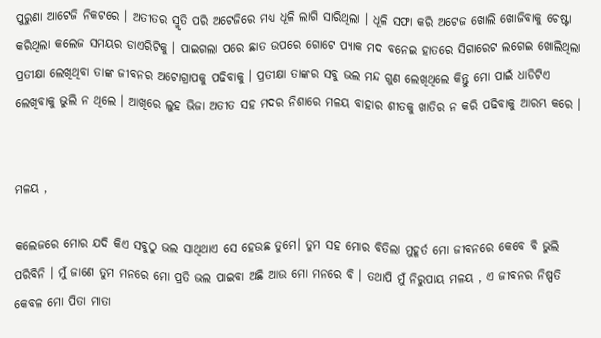ପୁରୁଣା ଆଟେଜି ନିକଟରେ । ଅତୀତର ସ୍ମୃତି ପରି ଅଟେଜିରେ ମଧ୍ୟ ଧୂଳି ଲାଗି ସାରିଥିଲା । ଧୂଳି ସଫା କରି ଅଟେଜ ଖୋଲି ଖୋଜିବାକୁ ଚେଷ୍ଟା କରିଥିଲା କଲେଜ ସମୟର ଡାଏରିଟିକୁ । ପାଇଗଲା ପରେ ଛାତ ଉପରେ ଗୋଟେ ପ୍ୟାକ ମଦ ବନେଇ ହାତରେ ସିଗାରେଟ ଲଗେଇ ଖୋଲିଥିଲା ପ୍ରତୀକ୍ଷା ଲେଖିଥିବା ତାଙ୍କ ଜୀବନର ଅଟୋଗ୍ରାପକୁ ପଢିବାକୁ । ପ୍ରତୀକ୍ଷା ତାଙ୍କର ସବୁ ଭଲ ମନ୍ଦ ଗୁଣ ଲେଖିଥିଲେ କିନ୍ତୁ ମୋ ପାଇଁ ଧାଡିଟିଏ ଲେଖିବାକୁ ଭୁଲି ନ ଥିଲେ । ଆଖିରେ ଲୁହ ଭିଜା ଅତୀତ ସହ ମଦର ନିଶାରେ ମଳୟ ବାହାର ଶୀତକୁ ଖାତିର ନ କରି ପଢିବାକୁ ଆରମ୍ଭ କରେ ।


ମଳୟ ,

କଲେଜରେ ମୋର ଯଦି କିଏ ସବୁଠୁ ଭଲ ସାଥିଥାଏ ସେ ହେଉଛ ତୁମେ। ତୁମ ସହ ମୋର ବିତିଲା ମୁହୂର୍ତ ମୋ ଜୀବନରେ କେବେ ବି ଭୁଲି ପରିବିନି । ମୁଁ ଜାଣେ ତୁମ ମନରେ ମୋ ପ୍ରତି ଭଲ ପାଇବା ଅଛି ଆଉ ମୋ ମନରେ ବି । ତଥାପି ମୁଁ ନିରୁପାୟ ମଳୟ , ଏ ଜୀବନର ନିଷ୍ପତି କେବଳ ମୋ ପିତା ମାତା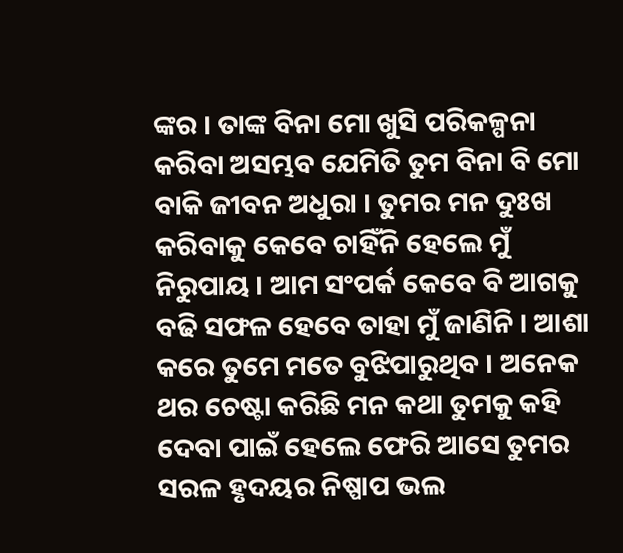ଙ୍କର । ତାଙ୍କ ବିନା ମୋ ଖୁସି ପରିକଳ୍ପନା କରିବା ଅସମ୍ଭବ ଯେମିତି ତୁମ ବିନା ବି ମୋ ବାକି ଜୀବନ ଅଧୁରା । ତୁମର ମନ ଦୁଃଖ କରିବାକୁ କେବେ ଚାହିଁନି ହେଲେ ମୁଁ ନିରୁପାୟ । ଆମ ସଂପର୍କ କେବେ ବି ଆଗକୁ ବଢି ସଫଳ ହେବେ ତାହା ମୁଁ ଜାଣିନି । ଆଶା କରେ ତୁମେ ମତେ ବୁଝିପାରୁଥିବ । ଅନେକ ଥର ଚେଷ୍ଟା କରିଛି ମନ କଥା ତୁମକୁ କହି ଦେବା ପାଇଁ ହେଲେ ଫେରି ଆସେ ତୁମର ସରଳ ହୃଦୟର ନିଷ୍ପାପ ଭଲ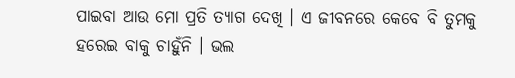ପାଇବା ଆଉ ମୋ ପ୍ରତି ତ୍ୟାଗ ଦେଖି । ଏ ଜୀବନରେ କେବେ ବି ତୁମକୁ ହରେଇ ବାକୁ ଚାହୁଁନି । ଭଲ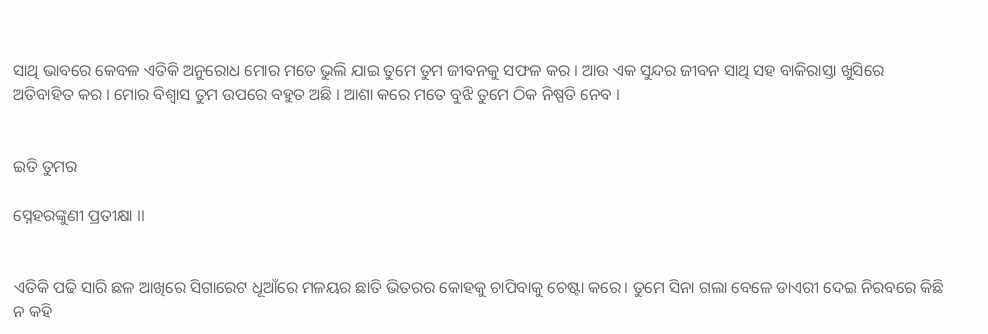ସାଥି ଭାବରେ କେବଳ ଏତିକି ଅନୁରୋଧ ମୋର ମତେ ଭୁଲି ଯାଇ ତୁମେ ତୁମ ଜୀବନକୁ ସଫଳ କର । ଆଉ ଏକ ସୁନ୍ଦର ଜୀବନ ସାଥି ସହ ବାକିରାସ୍ତା ଖୁସିରେ ଅତିବାହିତ କର । ମୋର ବିଶ୍ୱାସ ତୁମ ଉପରେ ବହୁତ ଅଛି । ଆଶା କରେ ମତେ ବୁଝି ତୁମେ ଠିକ ନିଷ୍ପତି ନେବ ।


ଇତି ତୁମର

ସ୍ନେହରଙ୍କୁଣୀ ପ୍ରତୀକ୍ଷା ।।


ଏତିକି ପଢି ସାରି ଛଳ ଆଖିରେ ସିଗାରେଟ ଧୂଆଁରେ ମଳୟର ଛାତି ଭିତରର କୋହକୁ ଚାପିବାକୁ ଚେଷ୍ଟା କରେ। ତୁମେ ସିନା ଗଲା ବେଳେ ଡାଏରୀ ଦେଇ ନିରବରେ କିଛି ନ କହି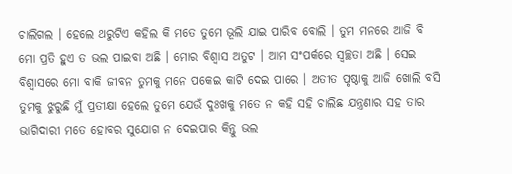ଚାଲିଗଲ । ହେଲେ ଥରୁଟିଏ କହିଲ କି ମତେ ତୁମେ ଭୂଲି ଯାଇ ପାରିବ ବୋଲି । ତୁମ ମନରେ ଆଜି ବି ମୋ ପ୍ରତି ହୁଏ ତ ଭଲ ପାଇବା ଅଛି । ମୋର ବିଶ୍ୱାସ ଅତୁଟ । ଆମ ସଂପର୍କରେ ସ୍ୱଚ୍ଛତା ଅଛି । ସେଇ ବିଶ୍ୱାସରେ ମୋ ବାକି ଜୀବନ ତୁମକୁ ମନେ ପକେଇ କାଟି ଦେଇ ପାରେ । ଅତୀତ ପୃଷ୍ଠାକୁ ଆଜି ଖୋଲି ବସି ତୁମକୁ ଝୁରୁଛି ମୁଁ ପ୍ରତୀକ୍ଷା ହେଲେ ତୁମେ ଯେଉଁ ଦୁଃଖକୁ ମତେ ନ କହି ସହି ଚାଲିଛ ଯନ୍ତ୍ରଣାର ସହ ତାର ଭାଗିଦାରୀ ମତେ ହୋବର ସୁଯୋଗ ନ ଦେଇପାର କିନ୍ତୁ ଭଲ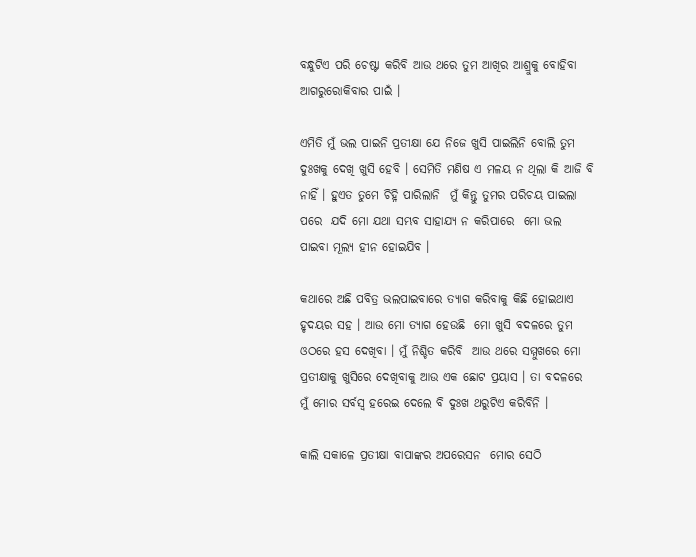ବନ୍ଧୁଟିଏ ପରି ଚେଷ୍ଟା କରିବି ଆଉ ଥରେ ତୁମ ଆଖିର ଆଶ୍ରୁକୁ ବୋହିବା ଆଗରୁରୋକିବାର ପାଇଁ ।

ଏମିତି ମୁଁ ଭଲ ପାଇନି ପ୍ରତୀକ୍ଷା ଯେ ନିଜେ ଖୁସି ପାଇଲିନି ବୋଲି ତୁମ ଦୁଃଖକୁ ଦେଖି ଖୁସି ହେବି । ସେମିତି ମଣିଷ ଏ ମଳୟ ନ ଥିଲା କି ଆଜି ବି ନାହିଁ । ହୁଏତ ତୁମେ ଚିହ୍ନି ପାରିଲାନି  ମୁଁ କିନ୍ତୁ ତୁମର ପରିଚୟ ପାଇଲା ପରେ  ଯଦି ମୋ ଯଥା ସମ୍ଭବ ସାହାଯ୍ୟ ନ କରିପାରେ  ମୋ ଭଲ ପାଇବା ମୂଲ୍ୟ ହୀନ ହୋଇଯିବ ।

କଥାରେ ଅଛି ପବିତ୍ର ଭଲପାଇବାରେ ତ୍ୟାଗ କରିବାକୁ କିଛି ହୋଇଥାଏ ହୃଦୟର ସହ । ଆଉ ମୋ ତ୍ୟାଗ ହେଉଛି  ମୋ ଖୁସି ବଦଳରେ ତୁମ ଓଠରେ ହସ ଦେଖିବା । ମୁଁ ନିଶ୍ଚିତ କରିବି  ଆଉ ଥରେ ସମ୍ମୁଖରେ ମୋ ପ୍ରତୀକ୍ଷାକୁ ଖୁସିରେ ଦେଖିବାକୁ ଆଉ ଏକ ଛୋଟ ପ୍ରୟାସ । ତା ବଦଳରେ ମୁଁ ମୋର ସର୍ବସ୍ବ ହରେଇ ଦେଲେ ବି ଦୁଃଖ ଥରୁଟିଏ କରିବିନି ।

କାଲି ସକାଳେ ପ୍ରତୀକ୍ଷା ବାପାଙ୍କର ଅପରେସନ  ମୋର ସେଠି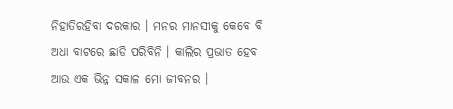ନିହାତିରହିବା ଦରକାର । ମନର ମାନସୀକୁ କେବେ ବି ଅଧା ବାଟରେ ଛାଡି ପରିବିନି । କାଲିର ପ୍ରଭାତ ହେବ ଆଉ ଏକ ଭିନ୍ନ ସକାଳ ମୋ ଜୀବନର ।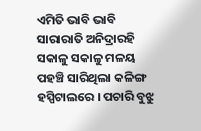ଏମିତି ଭାବି ଭାବି ସାରାରାତି ଅନିଦ୍ରାରହି  ସକାଳୁ ସକାଳୁ ମଳୟ ପହଞ୍ଚି ସାରିଥିଲା କଳିଙ୍ଗ ହସ୍ପିଟାଲରେ । ପଚାରି ବୁଝୁ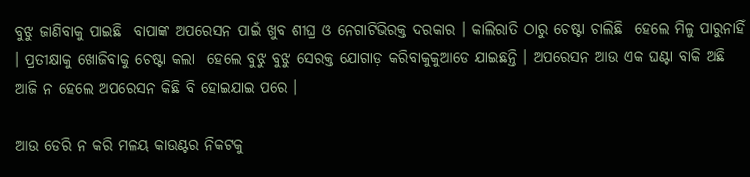ବୁଝୁ ଜାଣିବାକୁ ପାଇଛି  ବାପାଙ୍କ ଅପରେସନ ପାଇଁ ଖୁବ ଶୀଘ୍ର ଓ ନେଗାଟିଭିରକ୍ତ ଦରକାର । କାଲିରାତି ଠାରୁ ଚେଷ୍ଟା ଚାଲିଛି  ହେଲେ ମିଳୁ ପାରୁନାହିଁ । ପ୍ରତୀକ୍ଷାକୁ ଖୋଜିବାକୁ ଚେଷ୍ଟା କଲା  ହେଲେ ବୁଝୁ ବୁଝୁ ସେରକ୍ତ ଯୋଗାଡ଼ କରିବାକୁକୁଆଡେ ଯାଇଛନ୍ତି । ଅପରେସନ ଆଉ ଏକ ଘଣ୍ଟା ବାକି ଅଛି  ଆଜି ନ ହେଲେ ଅପରେସନ କିଛି ବି ହୋଇଯାଇ ପରେ ।

ଆଉ ଡେରି ନ କରି ମଳୟ କାଉଣ୍ଟର ନିକଟକୁ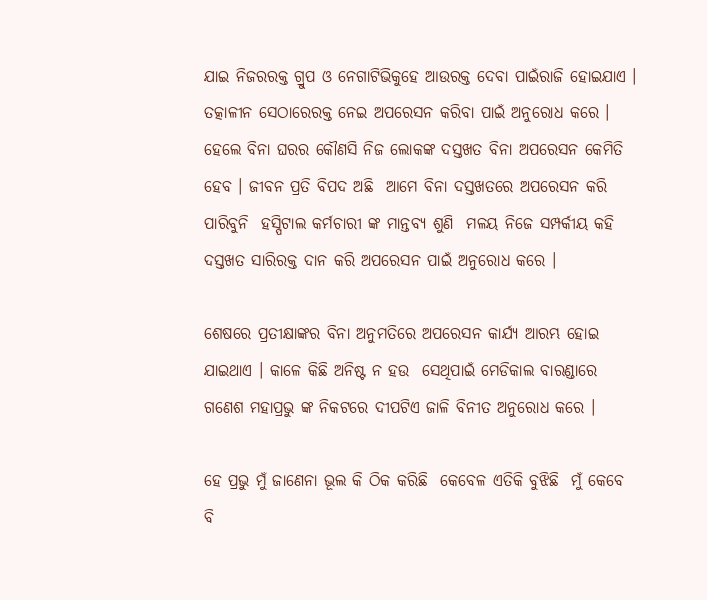ଯାଇ ନିଜରରକ୍ତ ଗ୍ରୁପ ଓ ନେଗାଟିଭିକୁହେ ଆଉରକ୍ତ ଦେବା ପାଇଁରାଜି ହୋଇଯାଏ । ତତ୍କାଳୀନ ସେଠାରେରକ୍ତ ନେଇ ଅପରେସନ କରିବା ପାଇଁ ଅନୁରୋଧ କରେ । ହେଲେ ବିନା ଘରର କୌଣସି ନିଜ ଲୋକଙ୍କ ଦସ୍ତଖତ ବିନା ଅପରେସନ କେମିତି ହେବ । ଜୀବନ ପ୍ରତି ବିପଦ ଅଛି  ଆମେ ବିନା ଦସ୍ତଖତରେ ଅପରେସନ କରି ପାରିବୁନି  ହସ୍ପିଟାଲ କର୍ମଚାରୀ ଙ୍କ ମାନ୍ତବ୍ୟ ଶୁଣି  ମଳୟ ନିଜେ ସମ୍ପର୍କୀୟ କହି ଦସ୍ତଖତ ସାରିରକ୍ତ ଦାନ କରି ଅପରେସନ ପାଇଁ ଅନୁରୋଧ କରେ ।

ଶେଷରେ ପ୍ରତୀକ୍ଷାଙ୍କର ବିନା ଅନୁମତିରେ ଅପରେସନ କାର୍ଯ୍ୟ ଆରମ୍ଭ ହୋଇ ଯାଇଥାଏ । କାଳେ କିଛି ଅନିଷ୍ଟ ନ ହଉ  ସେଥିପାଇଁ ମେଡିକାଲ ବାରଣ୍ଡାରେ ଗଣେଶ ମହାପ୍ରଭୁ ଙ୍କ ନିକଟରେ ଦୀପଟିଏ ଜାଳି ବିନୀତ ଅନୁରୋଧ କରେ ।

ହେ ପ୍ରଭୁ ମୁଁ ଜାଣେନା ଭୂଲ କି ଠିକ କରିଛି  କେବେଳ ଏତିକି ବୁଝିଛି  ମୁଁ କେବେ ବି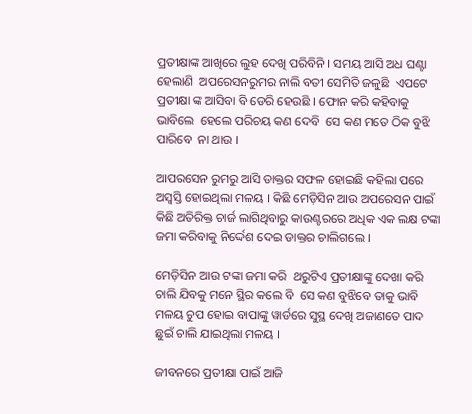ପ୍ରତୀକ୍ଷାଙ୍କ ଆଖିରେ ଲୁହ ଦେଖି ପରିବିନି । ସମୟ ଆସି ଅଧ ଘଣ୍ଟା ହେଲାଣି  ଅପରେସନରୁମର ନାଲି ବତୀ ସେମିତି ଜଳୁଛି  ଏପଟେ ପ୍ରତୀକ୍ଷା ଙ୍କ ଆସିବା ବି ଡେରି ହେଉଛି । ଫୋନ କରି କହିବାକୁ ଭାବିଲେ  ହେଲେ ପରିଚୟ କଣ ଦେବି  ସେ କଣ ମତେ ଠିକ ବୁଝି ପାରିବେ  ନା ଥାଉ ।

ଆପରସେନ ରୁମରୁ ଆସି ଡାକ୍ତର ସଫଳ ହୋଇଛି କହିଲା ପରେ ଅସ୍ବସ୍ତି ହୋଇଥିଲା ମଳୟ । କିଛି ମେଡ଼ିସିନ ଆଉ ଅପରେସନ ପାଇଁ କିଛି ଅତିରିକ୍ତ ଚାର୍ଜ ଲାଗିଥିବାରୁ କାଉଣ୍ଟରରେ ଅଧିକ ଏକ ଲକ୍ଷ ଟଙ୍କା ଜମା କରିବାକୁ ନିର୍ଦ୍ଦେଶ ଦେଇ ଡାକ୍ତର ଚାଲିଗଲେ ।

ମେଡ଼ିସିନ ଆଉ ଟଙ୍କା ଜମା କରି  ଥରୁଟିଏ ପ୍ରତୀକ୍ଷାଙ୍କୁ ଦେଖା କରି ଚାଲି ଯିବକୁ ମନେ ସ୍ଥିର କଲେ ବି  ସେ କଣ ବୁଝିବେ ତାକୁ ଭାବି ମଳୟ ଚୁପ ହୋଇ ବାପାଙ୍କୁ ୱାର୍ଡରେ ସୁସ୍ଥ ଦେଖି ଅଜାଣତେ ପାଦ ଛୁଇଁ ଚାଲି ଯାଇଥିଲା ମଳୟ ।

ଜୀବନରେ ପ୍ରତୀକ୍ଷା ପାଇଁ ଆଜି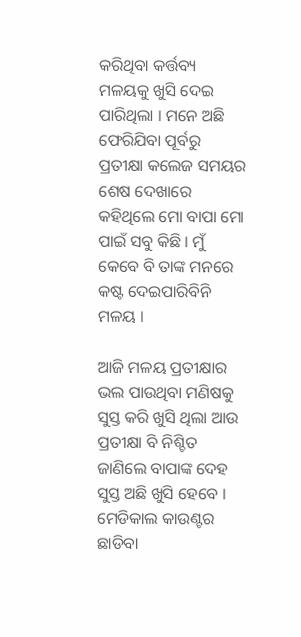କରିଥିବା କର୍ତ୍ତବ୍ୟ ମଳୟକୁ ଖୁସି ଦେଇ ପାରିଥିଲା । ମନେ ଅଛି ଫେରିଯିବା ପୂର୍ବରୁ ପ୍ରତୀକ୍ଷା କଲେଜ ସମୟର ଶେଷ ଦେଖାରେ କହିଥିଲେ ମୋ ବାପା ମୋ ପାଇଁ ସବୁ କିଛି । ମୁଁ କେବେ ବି ତାଙ୍କ ମନରେ କଷ୍ଟ ଦେଇପାରିବିନି ମଳୟ ।

ଆଜି ମଳୟ ପ୍ରତୀକ୍ଷାର ଭଲ ପାଉଥିବା ମଣିଷକୁ ସୁସ୍ତ କରି ଖୁସି ଥିଲା ଆଉ ପ୍ରତୀକ୍ଷା ବି ନିଶ୍ଚିତ ଜାଣିଲେ ବାପାଙ୍କ ଦେହ ସୁସ୍ତ ଅଛି ଖୁସି ହେବେ । ମେଡିକାଲ କାଉଣ୍ଟର ଛାଡିବା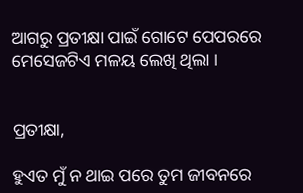ଆଗରୁ ପ୍ରତୀକ୍ଷା ପାଇଁ ଗୋଟେ ପେପରରେ ମେସେଜଟିଏ ମଳୟ ଲେଖି ଥିଲା ।


ପ୍ରତୀକ୍ଷା,

ହୁଏତ ମୁଁ ନ ଥାଇ ପରେ ତୁମ ଜୀବନରେ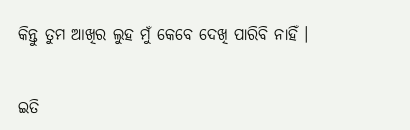କିନ୍ତୁ ତୁମ ଆଖିର ଲୁହ ମୁଁ କେବେ ଦେଖି ପାରିବି ନାହିଁ ।


ଇତି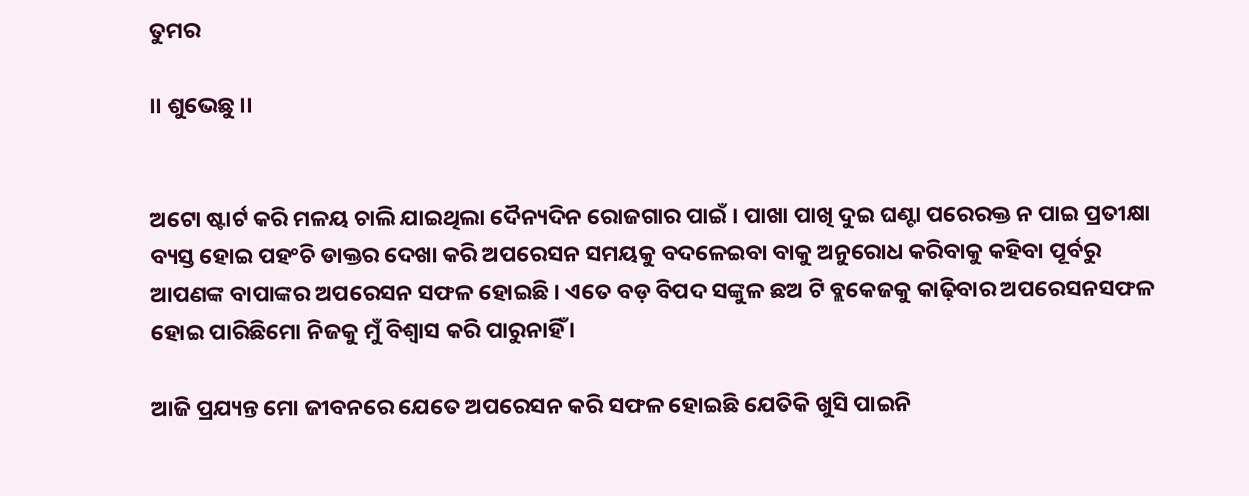ତୁମର

।। ଶୁଭେଛୁ ।।


ଅଟୋ ଷ୍ଟାର୍ଟ କରି ମଳୟ ଚାଲି ଯାଇଥିଲା ଦୈନ୍ୟଦିନ ରୋଜଗାର ପାଇଁ । ପାଖା ପାଖି ଦୁଇ ଘଣ୍ଟା ପରେରକ୍ତ ନ ପାଇ ପ୍ରତୀକ୍ଷା ବ୍ୟସ୍ତ ହୋଇ ପହଂଚି ଡାକ୍ତର ଦେଖା କରି ଅପରେସନ ସମୟକୁ ବଦଳେଇବା ବାକୁ ଅନୁରୋଧ କରିବାକୁ କହିବା ପୂର୍ବରୁ ଆପଣଙ୍କ ବାପାଙ୍କର ଅପରେସନ ସଫଳ ହୋଇଛି । ଏତେ ବଡ଼ ବିପଦ ସଙ୍କୁଳ ଛଅ ଟି ବ୍ଲକେଜକୁ କାଢ଼ିବାର ଅପରେସନସଫଳ ହୋଇ ପାରିଛିମୋ ନିଜକୁ ମୁଁ ବିଶ୍ୱାସ କରି ପାରୁନାହିଁ ।

ଆଜି ପ୍ରଯ୍ୟନ୍ତ ମୋ ଜୀବନରେ ଯେତେ ଅପରେସନ କରି ସଫଳ ହୋଇଛି ଯେତିକି ଖୁସି ପାଇନି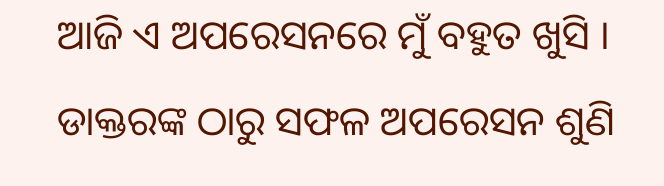ଆଜି ଏ ଅପରେସନରେ ମୁଁ ବହୁତ ଖୁସି । ଡାକ୍ତରଙ୍କ ଠାରୁ ସଫଳ ଅପରେସନ ଶୁଣି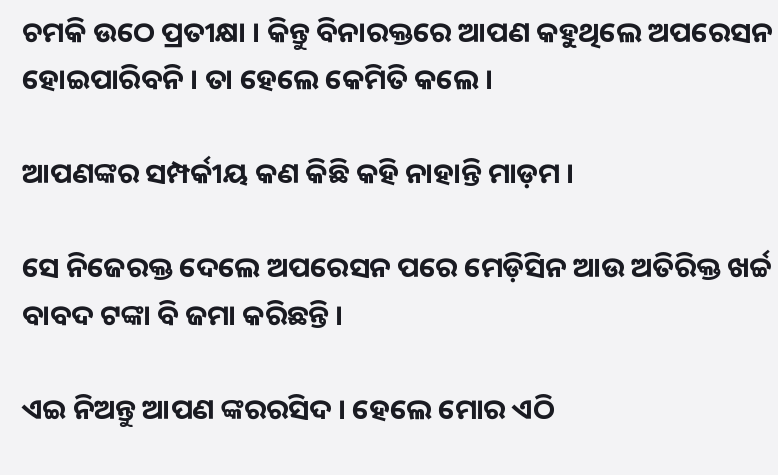ଚମକି ଉଠେ ପ୍ରତୀକ୍ଷା । କିନ୍ତୁ ବିନାରକ୍ତରେ ଆପଣ କହୁଥିଲେ ଅପରେସନ ହୋଇପାରିବନି । ତା ହେଲେ କେମିତି କଲେ ।

ଆପଣଙ୍କର ସମ୍ପର୍କୀୟ କଣ କିଛି କହି ନାହାନ୍ତି ମାଡ଼ମ ।

ସେ ନିଜେରକ୍ତ ଦେଲେ ଅପରେସନ ପରେ ମେଡ଼ିସିନ ଆଉ ଅତିରିକ୍ତ ଖର୍ଚ୍ଚ ବାବଦ ଟଙ୍କା ବି ଜମା କରିଛନ୍ତି ।

ଏଇ ନିଅନ୍ତୁ ଆପଣ ଙ୍କରରସିଦ । ହେଲେ ମୋର ଏଠି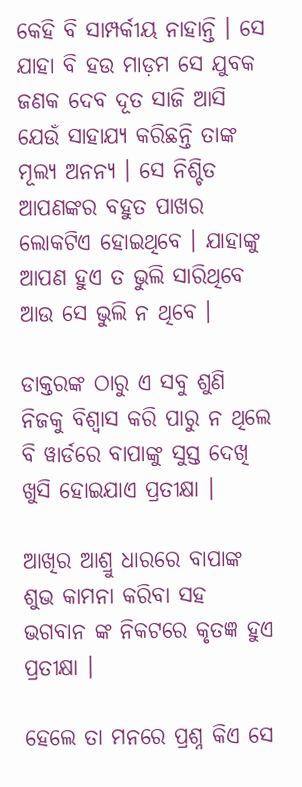କେହି ବି ସାମ୍ପର୍କୀୟ ନାହାନ୍ତି । ସେ ଯାହା ବି ହଉ ମାଡ଼ମ ସେ ଯୁବକ ଜଣକ ଦେବ ଦୂତ ସାଜି ଆସି ଯେଉଁ ସାହାଯ୍ୟ କରିଛନ୍ତି ତାଙ୍କ ମୂଲ୍ୟ ଅନନ୍ୟ । ସେ ନିଶ୍ଚିତ ଆପଣଙ୍କର ବହୁତ ପାଖର ଲୋକଟିଏ ହୋଇଥିବେ । ଯାହାଙ୍କୁ ଆପଣ ହୁଏ ତ ଭୁଲି ସାରିଥିବେ ଆଉ ସେ ଭୁଲି ନ ଥିବେ ।

ଡାକ୍ତରଙ୍କ ଠାରୁ ଏ ସବୁ ଶୁଣି ନିଜକୁ ବିଶ୍ୱାସ କରି ପାରୁ ନ ଥିଲେ ବି ୱାର୍ଡରେ ବାପାଙ୍କୁ ସୁସ୍ତ ଦେଖି ଖୁସି ହୋଇଯାଏ ପ୍ରତୀକ୍ଷା ।

ଆଖିର ଆଶ୍ରୁ ଧାରରେ ବାପାଙ୍କ ଶୁଭ କାମନା କରିବା ସହ ଭଗବାନ ଙ୍କ ନିକଟରେ କୃତଜ୍ଞ ହୁଏ ପ୍ରତୀକ୍ଷା ।

ହେଲେ ତା ମନରେ ପ୍ରଶ୍ନ କିଏ ସେ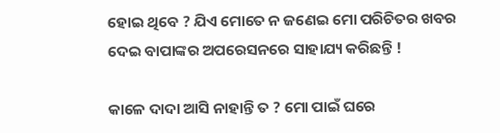ହୋଇ ଥିବେ ? ଯିଏ ମୋତେ ନ ଜଣେଇ ମୋ ପରିଚିତର ଖବର ଦେଇ ବାପାଙ୍କର ଅପରେସନରେ ସାହାଯ୍ୟ କରିଛନ୍ତି !

କାଳେ ଦାଦା ଆସି ନାହାନ୍ତି ତ ? ମୋ ପାଇଁ ଘରେ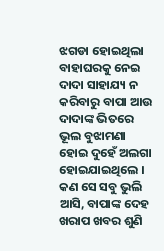ଝଗଡା ହୋଇଥିଲା ବାହାଘରକୁ ନେଇ ଦାଦା ସାହାଯ୍ୟ ନ କରିବାରୁ ବାପା ଆଉ ଦାଦାଙ୍କ ଭିତରେ ଭୂଲ ବୁଝାମଣା ହୋଇ ଦୁହେଁ ଅଲଗା ହୋଇଯାଇଥିଲେ । କଣ ସେ ସବୁ ଭୁଲି ଆସି, ବାପାଙ୍କ ଦେହ ଖରାପ ଖବର ଶୁଣି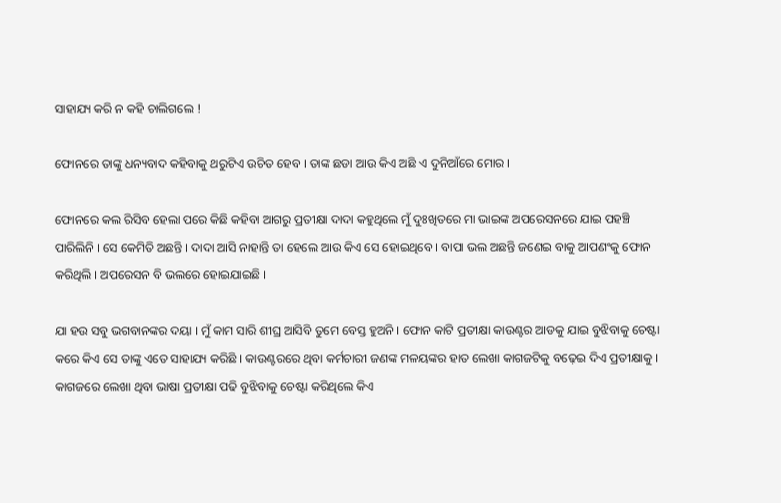ସାହାଯ୍ୟ କରି ନ କହି ଚାଲିଗଲେ !

ଫୋନରେ ତାଙ୍କୁ ଧନ୍ୟବାଦ କହିବାକୁ ଥରୁଟିଏ ଉଚିତ ହେବ । ତାଙ୍କ ଛଡା ଆଉ କିଏ ଅଛି ଏ ଦୁନିଆଁରେ ମୋର ।

ଫୋନରେ କଲ ରିସିବ ହେଲା ପରେ କିଛି କହିବା ଆଗରୁ ପ୍ରତୀକ୍ଷା ଦାଦା କହୁଥିଲେ ମୁଁ ଦୁଃଖିତରେ ମା ଭାଇଙ୍କ ଅପରେସନରେ ଯାଇ ପହଞ୍ଚି ପାରିଲିନି । ସେ କେମିତି ଅଛନ୍ତି । ଦାଦା ଆସି ନାହାନ୍ତି ତା ହେଲେ ଆଉ କିଏ ସେ ହୋଇଥିବେ । ବାପା ଭଲ ଅଛନ୍ତି ଜଣେଇ ବାକୁ ଆପଣଂକୁ ଫୋନ କରିଥିଲି । ଅପରେସନ ବି ଭଲରେ ହୋଇଯାଇଛି ।

ଯା ହଉ ସବୁ ଭଗବାନଙ୍କର ଦୟା । ମୁଁ କାମ ସାରି ଶୀଘ୍ର ଆସିବି ତୁମେ ବେସ୍ତ ହୁଅନି । ଫୋନ କାଟି ପ୍ରତୀକ୍ଷା କାଉଣ୍ଟର ଆଡକୁ ଯାଇ ବୁଝିବାକୁ ଚେଷ୍ଟା କରେ କିଏ ସେ ତାଙ୍କୁ ଏତେ ସାହାଯ୍ୟ କରିଛି । କାଉଣ୍ଟରରେ ଥିବା କର୍ମଚାରୀ ଜଣଙ୍କ ମଳୟଙ୍କର ହାତ ଲେଖା କାଗଜଟିକୁ ବଢ଼େଇ ଦିଏ ପ୍ରତୀକ୍ଷାକୁ । କାଗଜରେ ଲେଖା ଥିବା ଭାଷା ପ୍ରତୀକ୍ଷା ପଢି ବୁଝିବାକୁ ଚେଷ୍ଟା କରିଥିଲେ କିଏ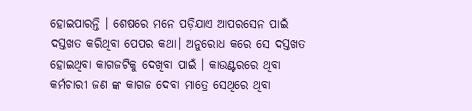ହୋଇପାରନ୍ତି । ଶେଷରେ ମନେ ପଡ଼ିଯାଏ ଆପରସେନ ପାଇଁ ଦସ୍ତଖତ କରିଥିବା ପେପର କଥା। ଅନୁରୋଧ କରେ ସେ ଦସ୍ତଖତ ହୋଇଥିବା କାଗଜଟିକୁ ଦେଖିବା ପାଇଁ । କାଉଣ୍ଟରରେ ଥିବା କର୍ମଚାରୀ ଜଣ ଙ୍କ କାଗଜ ଦେବା ମାତ୍ରେ ସେଥିରେ ଥିବା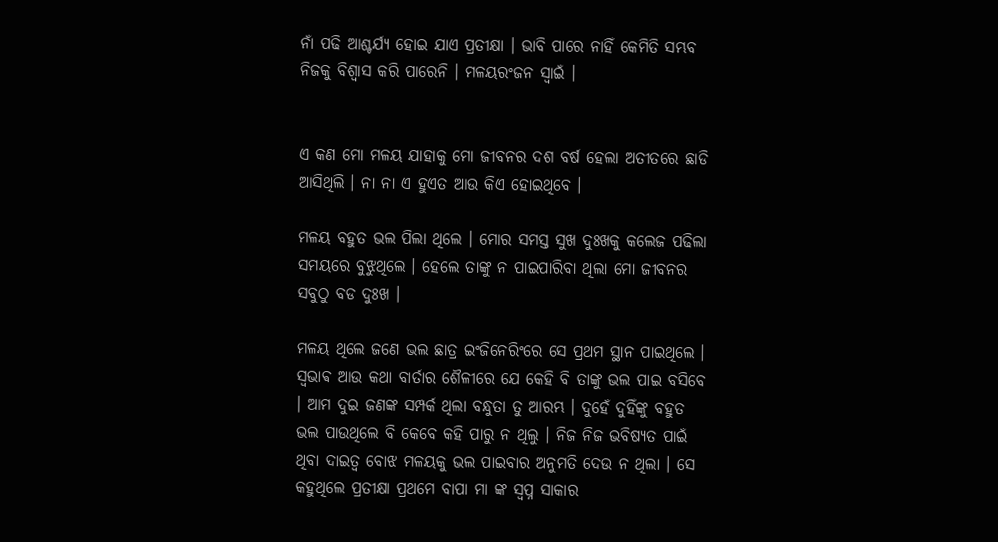ନାଁ ପଢି ଆଶ୍ଚର୍ଯ୍ୟ ହୋଇ ଯାଏ ପ୍ରତୀକ୍ଷା । ଭାବି ପାରେ ନାହିଁ କେମିତି ସମ୍ଭବ ନିଜକୁ ବିଶ୍ୱାସ କରି ପାରେନି । ମଳୟରଂଜନ ସ୍ୱାଇଁ ।


ଏ କଣ ମୋ ମଳୟ ଯାହାକୁ ମୋ ଜୀବନର ଦଶ ବର୍ଷ ହେଲା ଅତୀତରେ ଛାଡି ଆସିଥିଲି । ନା ନା ଏ ହୁଏତ ଆଉ କିଏ ହୋଇଥିବେ ।

ମଳୟ ବହୁତ ଭଲ ପିଲା ଥିଲେ । ମୋର ସମସ୍ତ ସୁଖ ଦୁଃଖକୁ କଲେଜ ପଢିଲା ସମୟରେ ବୁଝୁଥିଲେ । ହେଲେ ତାଙ୍କୁ ନ ପାଇପାରିବା ଥିଲା ମୋ ଜୀବନର ସବୁଠୁ ବଡ ଦୁଃଖ ।

ମଳୟ ଥିଲେ ଜଣେ ଭଲ ଛାତ୍ର ଇଂଜିନେରିଂରେ ସେ ପ୍ରଥମ ସ୍ଥାନ ପାଇଥିଲେ । ସ୍ଵଭାଵ ଆଉ କଥା ବାର୍ତାର ଶୈଳୀରେ ଯେ କେହି ବି ତାଙ୍କୁ ଭଲ ପାଇ ବସିବେ । ଆମ ଦୁଇ ଜଣଙ୍କ ସମ୍ପର୍କ ଥିଲା ବନ୍ଧୁତା ତୁ ଆରମ୍ଭ । ଦୁହେଁ ଦୁହିଁଙ୍କୁ ବହୁତ ଭଲ ପାଉଥିଲେ ବି କେବେ କହି ପାରୁ ନ ଥିଲୁ । ନିଜ ନିଜ ଭବିଷ୍ୟତ ପାଇଁ ଥିବା ଦାଇତ୍ୱ ବୋଝ ମଳୟକୁ ଭଲ ପାଇବାର ଅନୁମତି ଦେଉ ନ ଥିଲା । ସେ କହୁଥିଲେ ପ୍ରତୀକ୍ଷା ପ୍ରଥମେ ବାପା ମା ଙ୍କ ସ୍ବପ୍ନ ସାକାର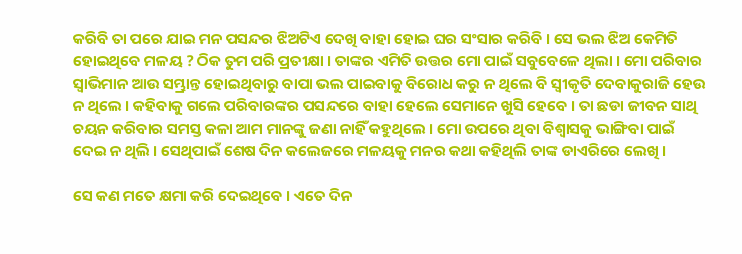କରିବି ତା ପରେ ଯାଇ ମନ ପସନ୍ଦର ଝିଅଟିଏ ଦେଖି ବାହା ହୋଇ ଘର ସଂସାର କରିବି । ସେ ଭଲ ଝିଅ କେମିତି ହୋଇଥିବେ ମଳୟ ? ଠିକ ତୁମ ପରି ପ୍ରତୀକ୍ଷା । ତାଙ୍କର ଏମିତି ଉତ୍ତର ମୋ ପାଇଁ ସବୁବେଳେ ଥିଲା । ମୋ ପରିବାର ସ୍ୱାଭିମାନ ଆଉ ସମ୍ଭ୍ରାନ୍ତ ହୋଇଥିବାରୁ ବାପା ଭଲ ପାଇବାକୁ ବିରୋଧ କରୁ ନ ଥିଲେ ବି ସ୍ୱୀକୃତି ଦେବାକୁରାଜି ହେଉ ନ ଥିଲେ । କହିବାକୁ ଗଲେ ପରିବାରଙ୍କର ପସନ୍ଦରେ ବାହା ହେଲେ ସେମାନେ ଖୁସି ହେବେ । ତା ଛଡା ଜୀବନ ସାଥି ଚୟନ କରିବାର ସମସ୍ତ କଳା ଆମ ମାନଙ୍କୁ ଜଣା ନାହିଁ କହୁଥିଲେ । ମୋ ଉପରେ ଥିବା ବିଶ୍ୱାସକୁ ଭାଙ୍ଗିବା ପାଇଁ ଦେଇ ନ ଥିଲି । ସେଥିପାଇଁ ଶେଷ ଦିନ କଲେଜରେ ମଳୟକୁ ମନର କଥା କହିଥିଲି ତାଙ୍କ ଡାଏରିରେ ଲେଖି ।

ସେ କଣ ମତେ କ୍ଷମା କରି ଦେଇଥିବେ । ଏତେ ଦିନ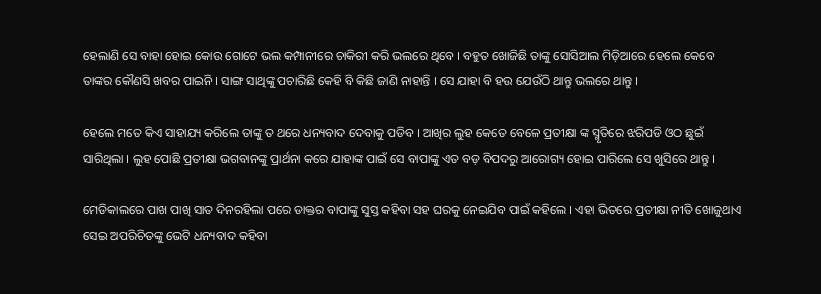ହେଲାଣି ସେ ବାହା ହୋଇ କୋଉ ଗୋଟେ ଭଲ କମ୍ପାନୀରେ ଚାକିରୀ କରି ଭଲରେ ଥିବେ । ବହୁତ ଖୋଜିଛି ତାଙ୍କୁ ସୋସିଆଲ ମିଡ଼ିଆରେ ହେଲେ କେବେ ତାଙ୍କର କୌଣସି ଖବର ପାଇନି । ସାଙ୍ଗ ସାଥିଙ୍କୁ ପଚାରିଛି କେହି ବି କିଛି ଜାଣି ନାହାନ୍ତି । ସେ ଯାହା ବି ହଉ ଯେଉଁଠି ଥାନ୍ତୁ ଭଲରେ ଥାନ୍ତୁ ।

ହେଲେ ମତେ କିଏ ସାହାଯ୍ୟ କରିଲେ ତାଙ୍କୁ ତ ଥରେ ଧନ୍ୟବାଦ ଦେବାକୁ ପଡିବ । ଆଖିର ଲୁହ କେତେ ବେଳେ ପ୍ରତୀକ୍ଷା ଙ୍କ ସ୍ମୃତିରେ ଝରିପଡି ଓଠ ଛୁଇଁ ସାରିଥିଲା । ଲୁହ ପୋଛି ପ୍ରତୀକ୍ଷା ଭଗବାନଙ୍କୁ ପ୍ରାର୍ଥନା କରେ ଯାହାଙ୍କ ପାଇଁ ସେ ବାପାଙ୍କୁ ଏତ ବଡ଼ ବିପଦରୁ ଆରୋଗ୍ୟ ହୋଇ ପାରିଲେ ସେ ଖୁସିରେ ଥାନ୍ତୁ ।

ମେଡିକାଲରେ ପାଖ ପାଖି ସାତ ଦିନରହିଲା ପରେ ଡାକ୍ତର ବାପାଙ୍କୁ ସୁସ୍ତ କହିବା ସହ ଘରକୁ ନେଇଯିବ ପାଇଁ କହିଲେ । ଏହା ଭିତରେ ପ୍ରତୀକ୍ଷା ନୀତି ଖୋଜୁଥାଏ ସେଇ ଅପରିଚିତଙ୍କୁ ଭେଟି ଧନ୍ୟବାଦ କହିବା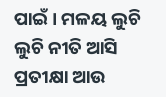ପାଇଁ । ମଳୟ ଲୁଚି ଲୁଚି ନୀତି ଆସି ପ୍ରତୀକ୍ଷା ଆଉ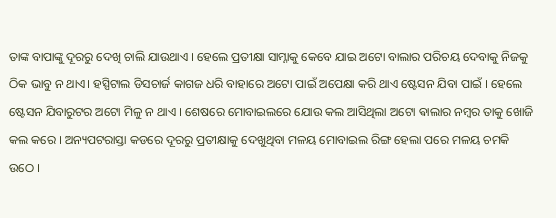ତାଙ୍କ ବାପାଙ୍କୁ ଦୂରରୁ ଦେଖି ଚାଲି ଯାଉଥାଏ । ହେଲେ ପ୍ରତୀକ୍ଷା ସାମ୍ନାକୁ କେବେ ଯାଇ ଅଟୋ ବାଲାର ପରିଚୟ ଦେବାକୁ ନିଜକୁ ଠିକ ଭାବୁ ନ ଥାଏ। ହସ୍ପିଟାଲ ଡିସଚାର୍ଜ କାଗଜ ଧରି ବାହାରେ ଅଟୋ ପାଇଁ ଅପେକ୍ଷା କରି ଥାଏ ଷ୍ଟେସନ ଯିବା ପାଇଁ । ହେଲେ ଷ୍ଟେସନ ଯିବାରୁଟର ଅଟୋ ମିଳୁ ନ ଥାଏ । ଶେଷରେ ମୋବାଇଲରେ ଯୋଉ କଲ ଆସିଥିଲା ଅଟୋ ଵାଲାର ନମ୍ବର ତାକୁ ଖୋଜି କଲ କରେ । ଅନ୍ୟପଟରାସ୍ତା କଡରେ ଦୂରରୁ ପ୍ରତୀକ୍ଷାକୁ ଦେଖୁଥିବା ମଳୟ ମୋବାଇଲ ରିଙ୍ଗ ହେଲା ପରେ ମଳୟ ଚମକି ଉଠେ ।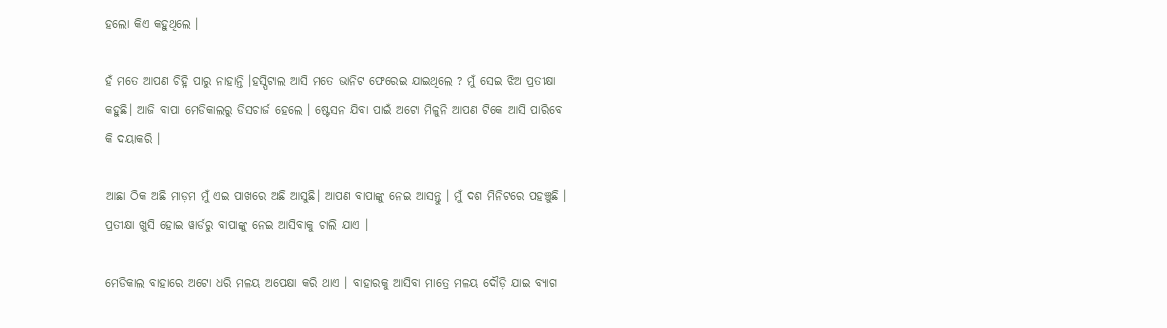ହଲୋ କିଏ କହୁଥିଲେ ।

ହଁ ମତେ ଆପଣ ଚିହ୍ନି ପାରୁ ନାହାନ୍ତି ।ହସ୍ପିଟାଲ ଆସି ମତେ ଭାନିଟ ଫେରେଇ ଯାଇଥିଲେ ? ମୁଁ ସେଇ ଝିଅ ପ୍ରତୀକ୍ଷା କହୁଛି। ଆଜି ବାପା ମେଡିକାଲରୁ ଡିସଚାର୍ଜ ହେଲେ । ଷ୍ଟେସନ ଯିବା ପାଇଁ ଅଟୋ ମିଳୁନି ଆପଣ ଟିକେ ଆସି ପାରିବେ କି ଦୟାକରି ।

ଆଛା ଠିକ ଅଛି ମାଡ଼ମ ମୁଁ ଏଇ ପାଖରେ ଅଛି ଆସୁଛି। ଆପଣ ବାପାଙ୍କୁ ନେଇ ଆସନ୍ତୁ । ମୁଁ ଦଶ ମିନିଟରେ ପହଞ୍ଚୁଛି । ପ୍ରତୀକ୍ଷା ଖୁସି ହୋଇ ୱାର୍ଡରୁ ବାପାଙ୍କୁ ନେଇ ଆସିବାକୁ ଚାଲି ଯାଏ ।

ମେଡିକାଲ ବାହାରେ ଅଟୋ ଧରି ମଳୟ ଅପେକ୍ଷା କରି ଥାଏ । ବାହାରକୁ ଆସିବା ମାତ୍ରେ ମଳୟ ଦୌଡ଼ି ଯାଇ ବ୍ୟାଗ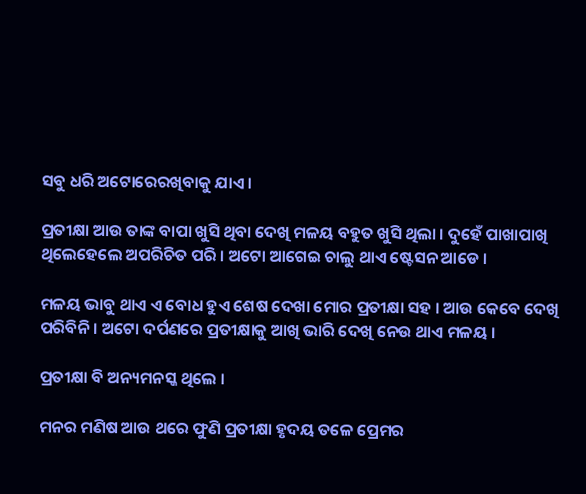ସବୁ ଧରି ଅଟୋରେରଖିବାକୁ ଯାଏ ।

ପ୍ରତୀକ୍ଷା ଆଉ ତାଙ୍କ ବାପା ଖୁସି ଥିବା ଦେଖି ମଳୟ ବହୁତ ଖୁସି ଥିଲା । ଦୁହେଁ ପାଖାପାଖି ଥିଲେହେଲେ ଅପରିଚିତ ପରି । ଅଟୋ ଆଗେଇ ଚାଲୁ ଥାଏ ଷ୍ଟେସନ ଆଡେ ।

ମଳୟ ଭାବୁ ଥାଏ ଏ ବୋଧ ହୁଏ ଶେଷ ଦେଖା ମୋର ପ୍ରତୀକ୍ଷା ସହ । ଆଉ କେବେ ଦେଖି ପରିବିନି । ଅଟୋ ଦର୍ପଣରେ ପ୍ରତୀକ୍ଷାକୁ ଆଖି ଭାରି ଦେଖି ନେଉ ଥାଏ ମଳୟ ।

ପ୍ରତୀକ୍ଷା ବି ଅନ୍ୟମନସ୍କ ଥିଲେ ।

ମନର ମଣିଷ ଆଉ ଥରେ ଫୁଣି ପ୍ରତୀକ୍ଷା ହୃଦୟ ତଳେ ପ୍ରେମର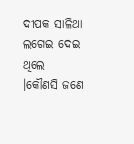ଦୀପକ ସାଳିଥା ଲଗେଇ ଦେଇ ଥିଲେ ।କୌଣସି ଜଣେ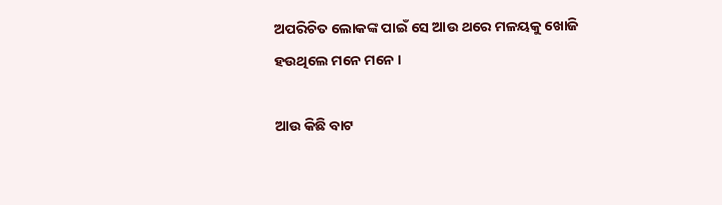ଅପରିଚିତ ଲୋକଙ୍କ ପାଇଁ ସେ ଆଉ ଥରେ ମଳୟକୁ ଖୋଜି ହଉଥିଲେ ମନେ ମନେ ।

ଆଉ କିଛି ବାଟ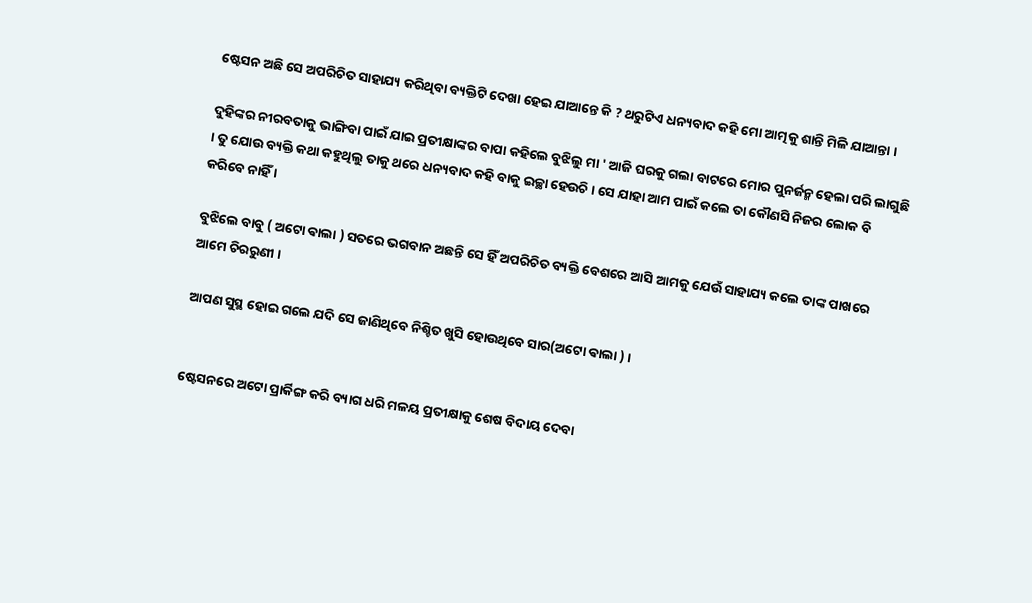ଷ୍ଟେସନ ଅଛି ସେ ଅପରିଚିତ ସାହାଯ୍ୟ କରିଥିବା ବ୍ୟକ୍ତିଟି ଦେଖା ହେଇ ଯାଆନ୍ତେ କି ? ଥରୁଟିଏ ଧନ୍ୟବାଦ କହି ମୋ ଆତ୍ମକୁ ଶାନ୍ତି ମିଳି ଯାଆନ୍ତା ।

ଦୁହିଙ୍କର ନୀରବତାକୁ ଭାଙ୍ଗିବା ପାଇଁ ଯାଇ ପ୍ରତୀକ୍ଷାଙ୍କର ବାପା କହିଲେ ବୁଝିଲୁ ମା ' ଆଜି ଘରକୁ ଗଲା ବାଟରେ ମୋର ପୁନର୍ଜନ୍ମ ହେଲା ପରି ଲାଗୁଛି । ତୁ ଯୋଉ ବ୍ୟକ୍ତି କଥା କହୁଥିଲୁ ତାକୁ ଥରେ ଧନ୍ୟବାଦ କହି ବାକୁ ଇଚ୍ଛା ହେଉଚି । ସେ ଯାହା ଆମ ପାଇଁ କଲେ ତା କୌଣସି ନିଜର ଲୋକ ବି କରିବେ ନାହିଁ ।

ବୁଝିଲେ ବାବୁ ( ଅଟୋ ଵାଲା ) ସତରେ ଭଗବାନ ଅଛନ୍ତି ସେ ହିଁ ଅପରିଚିତ ବ୍ୟକ୍ତି ବେଶରେ ଆସି ଆମକୁ ଯେଉଁ ସାହାଯ୍ୟ କଲେ ତାଙ୍କ ପାଖରେ ଆମେ ଚିରରୁଣୀ ।

ଆପଣ ସୁସ୍ଥ ହୋଇ ଗଲେ ଯଦି ସେ ଜାଣିଥିବେ ନିଶ୍ଚିତ ଖୁସି ହୋଉଥିବେ ସାର(ଅଟୋ ଵାଲା ) ।


ଷ୍ଟେସନରେ ଅଟୋ ପ୍ରାର୍କିଙ୍ଗ କରି ବ୍ୟାଗ ଧରି ମଳୟ ପ୍ରତୀକ୍ଷାକୁ ଶେଷ ବିଦାୟ ଦେବା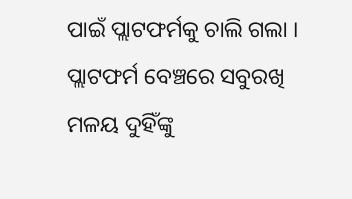ପାଇଁ ପ୍ଲାଟଫର୍ମକୁ ଚାଲି ଗଲା । ପ୍ଲାଟଫର୍ମ ବେଞ୍ଚରେ ସବୁରଖି ମଳୟ ଦୁହିଁଙ୍କୁ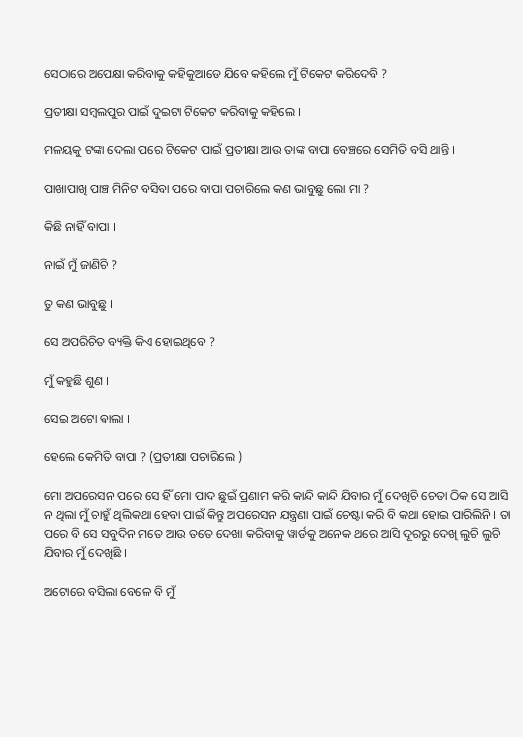ସେଠାରେ ଅପେକ୍ଷା କରିବାକୁ କହିକୁଆଡେ ଯିବେ କହିଲେ ମୁଁ ଟିକେଟ କରିଦେବି ?

ପ୍ରତୀକ୍ଷା ସମ୍ବଲପୁର ପାଇଁ ଦୁଇଟା ଟିକେଟ କରିବାକୁ କହିଲେ ।

ମଳୟକୁ ଟଙ୍କା ଦେଲା ପରେ ଟିକେଟ ପାଇଁ ପ୍ରତୀକ୍ଷା ଆଉ ତାଙ୍କ ବାପା ବେଞ୍ଚରେ ସେମିତି ବସି ଥାନ୍ତି ।

ପାଖାପାଖି ପାଞ୍ଚ ମିନିଟ ବସିବା ପରେ ବାପା ପଚାରିଲେ କଣ ଭାବୁଛୁ ଲୋ ମା ?

କିଛି ନାହିଁ ବାପା ।

ନାଇଁ ମୁଁ ଜାଣିଚି ?

ତୁ କଣ ଭାବୁଛୁ ।

ସେ ଅପରିଚିତ ବ୍ୟକ୍ତି କିଏ ହୋଇଥିବେ ?

ମୁଁ କହୁଛି ଶୁଣ ।

ସେଇ ଅଟୋ ଵାଲା ।

ହେଲେ କେମିତି ବାପା ? (ପ୍ରତୀକ୍ଷା ପଚାରିଲେ )

ମୋ ଅପରେସନ ପରେ ସେ ହିଁ ମୋ ପାଦ ଛୁଇଁ ପ୍ରଣାମ କରି କାନ୍ଦି କାନ୍ଦି ଯିବାର ମୁଁ ଦେଖିଚି ଚେତା ଠିକ ସେ ଆସି ନ ଥିଲା ମୁଁ ଚାହୁଁ ଥିଲିକଥା ହେବା ପାଇଁ କିନ୍ତୁ ଅପରେସନ ଯନ୍ତ୍ରଣା ପାଇଁ ଚେଷ୍ଟା କରି ବି କଥା ହୋଇ ପାରିଲିନି । ତା ପରେ ବି ସେ ସବୁଦିନ ମତେ ଆଉ ତତେ ଦେଖା କରିବାକୁ ୱାର୍ଡକୁ ଅନେକ ଥରେ ଆସି ଦୂରରୁ ଦେଖି ଲୁଚି ଲୁଚି ଯିବାର ମୁଁ ଦେଖିଛି ।

ଅଟୋରେ ବସିଲା ବେଳେ ବି ମୁଁ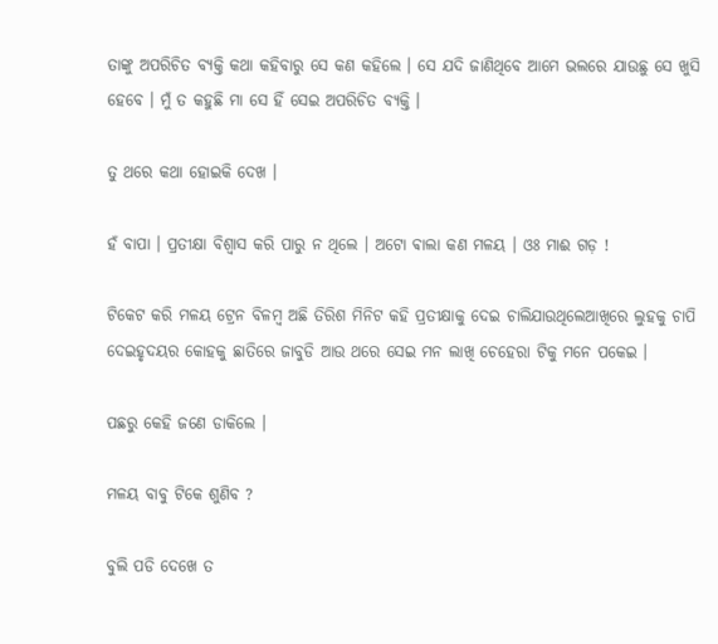ତାଙ୍କୁ ଅପରିଚିତ ବ୍ୟକ୍ତି କଥା କହିବାରୁ ସେ କଣ କହିଲେ । ସେ ଯଦି ଜାଣିଥିବେ ଆମେ ଭଲରେ ଯାଉଛୁ ସେ ଖୁସି ହେବେ । ମୁଁ ତ କହୁଛି ମା ସେ ହିଁ ସେଇ ଅପରିଚିତ ବ୍ୟକ୍ତି ।

ତୁ ଥରେ କଥା ହୋଇକି ଦେଖ ।

ହଁ ବାପା । ପ୍ରତୀକ୍ଷା ବିଶ୍ୱାସ କରି ପାରୁ ନ ଥିଲେ । ଅଟୋ ଵାଲା କଣ ମଳୟ । ଓଃ ମାଈ ଗଡ଼ !

ଟିକେଟ କରି ମଳୟ ଟ୍ରେନ ବିଳମ୍ବ ଅଛି ତିରିଶ ମିନିଟ କହି ପ୍ରତୀକ୍ଷାକୁ ଦେଇ ଚାଲିଯାଉଥିଲେଆଖିରେ ଲୁହକୁ ଚାପି ଦେଇହୃଦୟର କୋହକୁ ଛାତିରେ ଜାବୁଡି ଆଉ ଥରେ ସେଇ ମନ ଲାଖି ଚେହେରା ଟିକୁ ମନେ ପକେଇ ।

ପଛରୁ କେହି ଜଣେ ଡାକିଲେ ।

ମଳୟ ବାବୁ ଟିକେ ଶୁଣିବ ?

ବୁଲି ପଡି ଦେଖେ ତ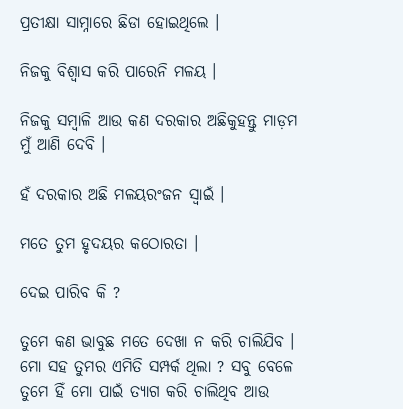ପ୍ରତୀକ୍ଷା ସାମ୍ନାରେ ଛିଡା ହୋଇଥିଲେ ।

ନିଜକୁ ବିଶ୍ୱାସ କରି ପାରେନି ମଳୟ ।

ନିଜକୁ ସମ୍ବାଳି ଆଉ କଣ ଦରକାର ଅଛିକୁହନ୍ତୁ ମାଡ଼ମ ମୁଁ ଆଣି ଦେବି ।

ହଁ ଦରକାର ଅଛି ମଳୟରଂଜନ ସ୍ୱାଇଁ ।

ମତେ ତୁମ ହୃଦୟର କଠୋରତା ।

ଦେଇ ପାରିବ କି ?

ତୁମେ କଣ ଭାବୁଛ ମତେ ଦେଖା ନ କରି ଚାଲିଯିବ । ମୋ ସହ ତୁମର ଏମିତି ସମ୍ପର୍କ ଥିଲା ? ସବୁ ବେଳେ ତୁମେ ହିଁ ମୋ ପାଇଁ ତ୍ୟାଗ କରି ଚାଲିଥିବ ଆଉ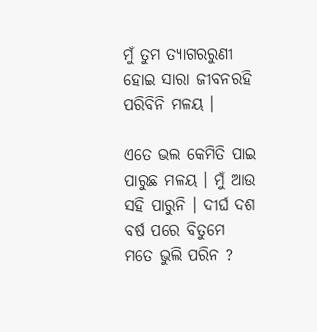ମୁଁ ତୁମ ତ୍ୟାଗରରୁଣୀ ହୋଇ ସାରା ଜୀବନରହି ପରିବିନି ମଳୟ ।

ଏତେ ଭଲ କେମିତି ପାଇ ପାରୁଛ ମଳୟ । ମୁଁ ଆଉ ସହି ପାରୁନି । ଦୀର୍ଘ ଦଶ ବର୍ଷ ପରେ ବିତୁମେ ମତେ ଭୁଲି ପରିନ ?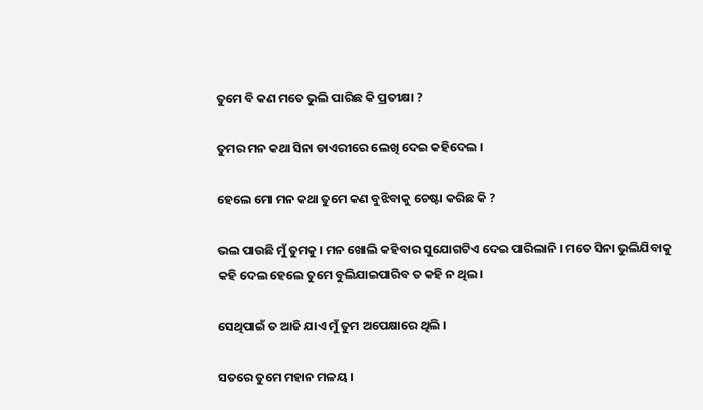ତୁମେ ବି କଣ ମତେ ଭୁଲି ପାରିଛ କି ପ୍ରତୀକ୍ଷା ?

ତୁମର ମନ କଥା ସିନା ଡାଏରୀରେ ଲେଖି ଦେଇ କହିଦେଲ ।

ହେଲେ ମୋ ମନ କଥା ତୁମେ କଣ ବୁଝିବାକୁ ଚେଷ୍ଟା କରିଛ କି ?

ଭଲ ପାଉଛି ମୁଁ ତୁମକୁ । ମନ ଖୋଲି କହିବାର ସୁଯୋଗଟିଏ ଦେଇ ପାରିଲାନି । ମତେ ସିନା ଭୁଲିଯିବାକୁ କହି ଦେଲ ହେଲେ ତୁମେ ବୁଲିଯାଇପାରିବ ତ କହି ନ ଥିଲ।

ସେଥିପାଇଁ ତ ଆଜି ଯାଏ ମୁଁ ତୁମ ଅପେକ୍ଷାରେ ଥିଲି ।

ସତରେ ତୁମେ ମହାନ ମଳୟ ।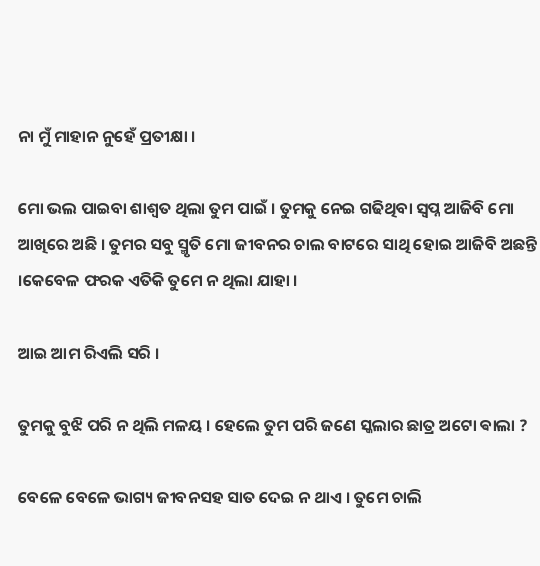ନା ମୁଁ ମାହାନ ନୁହେଁ ପ୍ରତୀକ୍ଷା ।

ମୋ ଭଲ ପାଇବା ଶାଶ୍ୱତ ଥିଲା ତୁମ ପାଇଁ । ତୁମକୁ ନେଇ ଗଢିଥିବା ସ୍ବପ୍ନ ଆଜିବି ମୋ ଆଖିରେ ଅଛି । ତୁମର ସବୁ ସ୍ମୃତି ମୋ ଜୀବନର ଚାଲ ବାଟରେ ସାଥି ହୋଇ ଆଜିବି ଅଛନ୍ତି ।କେବେଳ ଫରକ ଏତିକି ତୁମେ ନ ଥିଲା ଯାହା ।

ଆଇ ଆମ ରିଏଲି ସରି ।

ତୁମକୁ ବୁଝି ପରି ନ ଥିଲି ମଳୟ । ହେଲେ ତୁମ ପରି ଜଣେ ସ୍କଲାର ଛାତ୍ର ଅଟୋ ଵାଲା ?

ବେଳେ ବେଳେ ଭାଗ୍ୟ ଜୀବନସହ ସାତ ଦେଇ ନ ଥାଏ । ତୁମେ ଚାଲି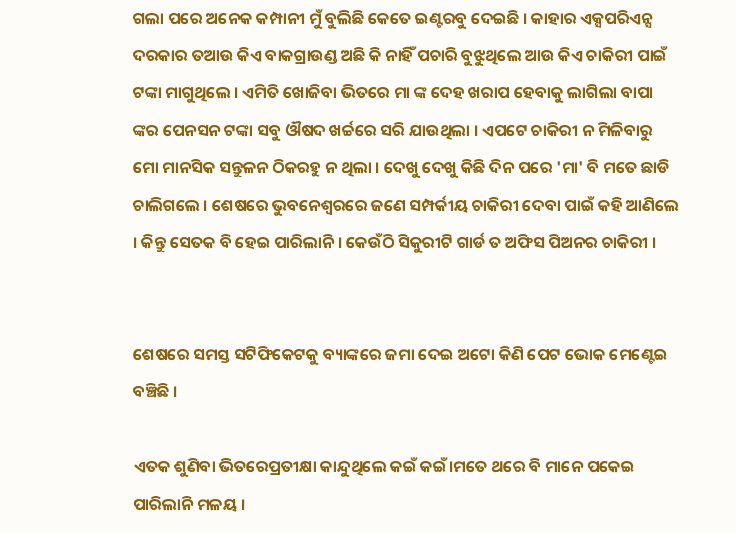ଗଲା ପରେ ଅନେକ କମ୍ପାନୀ ମୁଁ ବୁଲିଛି କେତେ ଇଣ୍ଟରବୁ ଦେଇଛି । କାହାର ଏକ୍ସପରିଏନ୍ସ ଦରକାର ତଆଉ କିଏ ବାକଗ୍ରାଉଣ୍ଡ ଅଛି କି ନାହିଁ ପଚାରି ବୁଝୁଥିଲେ ଆଉ କିଏ ଚାକିରୀ ପାଇଁ ଟଙ୍କା ମାଗୁଥିଲେ । ଏମିତି ଖୋଜିବା ଭିତରେ ମା ଙ୍କ ଦେହ ଖରାପ ହେବାକୁ ଲାଗିଲା ବାପା ଙ୍କର ପେନସନ ଟଙ୍କା ସବୁ ଔଷଦ ଖର୍ଚ୍ଚରେ ସରି ଯାଉଥିଲା । ଏପଟେ ଚାକିରୀ ନ ମିଳିବାରୁ ମୋ ମାନସିକ ସନ୍ତୁଳନ ଠିକରହୁ ନ ଥିଲା । ଦେଖୁ ଦେଖୁ କିଛି ଦିନ ପରେ 'ମା' ବି ମତେ ଛାଡି ଚାଲିଗଲେ । ଶେଷରେ ଭୁବନେଶ୍ୱରରେ ଜଣେ ସମ୍ପର୍କୀୟ ଚାକିରୀ ଦେବା ପାଇଁ କହି ଆଣିଲେ । କିନ୍ତୁ ସେତକ ବି ହେଇ ପାରିଲାନି । କେଉଁଠି ସିକୁରୀଟି ଗାର୍ଡ ତ ଅଫିସ ପିଅନର ଚାକିରୀ ।


ଶେଷରେ ସମସ୍ତ ସଟିଫିକେଟକୁ ବ୍ୟାଙ୍କରେ ଜମା ଦେଇ ଅଟୋ କିଣି ପେଟ ଭୋକ ମେଣ୍ଟେଇ ବଞ୍ଚିଛି ।

ଏତକ ଶୁଣିବା ଭିତରେପ୍ରତୀକ୍ଷା କାନ୍ଦୁଥିଲେ କଇଁ କଇଁ।ମତେ ଥରେ ବି ମାନେ ପକେଇ ପାରିଲାନି ମଳୟ ।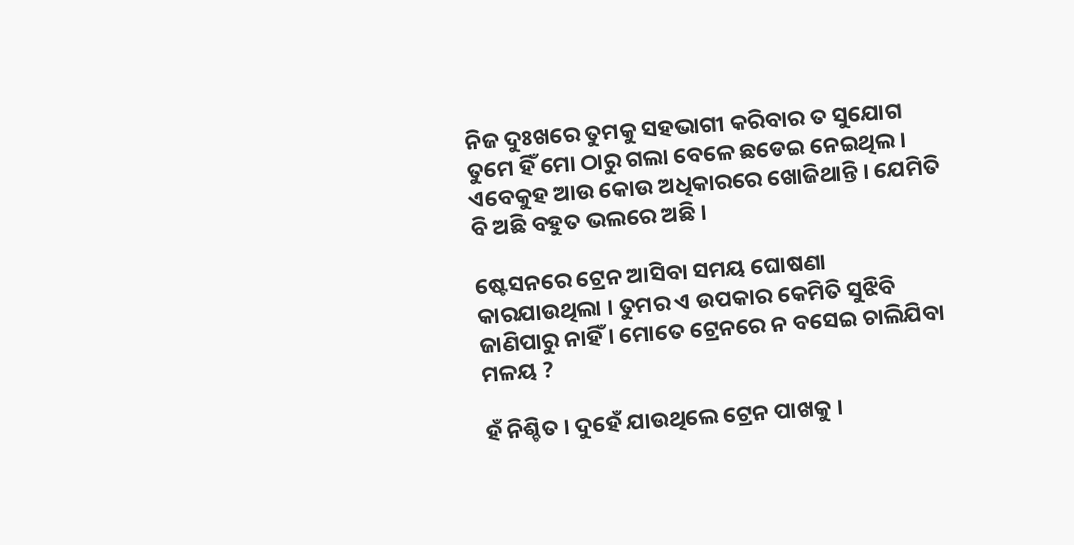ନିଜ ଦୁଃଖରେ ତୁମକୁ ସହଭାଗୀ କରିବାର ତ ସୁଯୋଗ ତୁମେ ହିଁ ମୋ ଠାରୁ ଗଲା ବେଳେ ଛଡେଇ ନେଇଥିଲ । ଏବେକୁହ ଆଉ କୋଉ ଅଧିକାରରେ ଖୋଜିଥାନ୍ତି । ଯେମିତି ବି ଅଛି ବହୁତ ଭଲରେ ଅଛି ।

ଷ୍ଟେସନରେ ଟ୍ରେନ ଆସିବା ସମୟ ଘୋଷଣା କାରଯାଉଥିଲା । ତୁମର ଏ ଉପକାର କେମିତି ସୁଝିବି ଜାଣିପାରୁ ନାହିଁ । ମୋତେ ଟ୍ରେନରେ ନ ବସେଇ ଚାଲିଯିବା ମଳୟ ?

ହଁ ନିଶ୍ଚିତ । ଦୁହେଁ ଯାଉଥିଲେ ଟ୍ରେନ ପାଖକୁ ।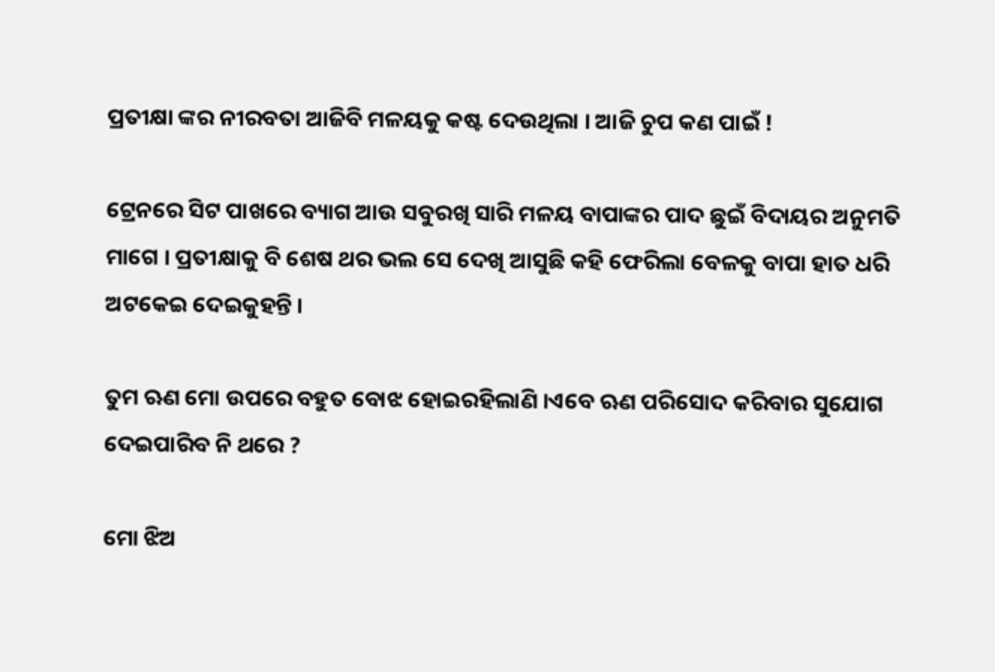ପ୍ରତୀକ୍ଷା ଙ୍କର ନୀରବତା ଆଜିବି ମଳୟକୁ କଷ୍ଟ ଦେଉଥିଲା । ଆଜି ଚୁପ କଣ ପାଇଁ !

ଟ୍ରେନରେ ସିଟ ପାଖରେ ବ୍ୟାଗ ଆଉ ସବୁରଖି ସାରି ମଳୟ ବାପାଙ୍କର ପାଦ ଛୁଇଁ ବିଦାୟର ଅନୁମତି ମାଗେ । ପ୍ରତୀକ୍ଷାକୁ ବି ଶେଷ ଥର ଭଲ ସେ ଦେଖି ଆସୁଛି କହି ଫେରିଲା ବେଳକୁ ବାପା ହାତ ଧରି ଅଟକେଇ ଦେଇକୁହନ୍ତି ।

ତୁମ ଋଣ ମୋ ଉପରେ ବହୁତ ବୋଝ ହୋଇରହିଲାଣି ।ଏବେ ଋଣ ପରିସୋଦ କରିବାର ସୁଯୋଗ ଦେଇପାରିବ ନି ଥରେ ?

ମୋ ଝିଅ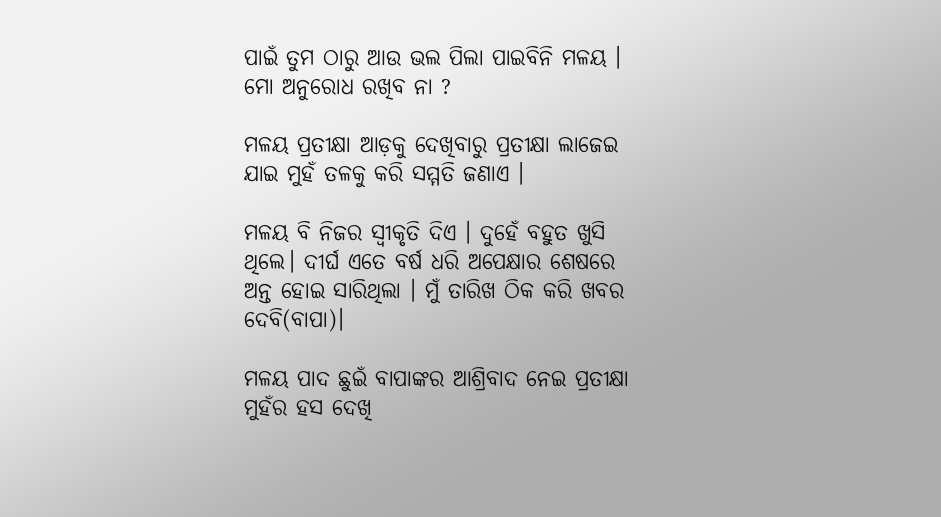ପାଇଁ ତୁମ ଠାରୁ ଆଉ ଭଲ ପିଲା ପାଇବିନି ମଳୟ । ମୋ ଅନୁରୋଧ ରଖିବ ନା ?

ମଳୟ ପ୍ରତୀକ୍ଷା ଆଡ଼କୁ ଦେଖିବାରୁ ପ୍ରତୀକ୍ଷା ଲାଜେଇ ଯାଇ ମୁହଁ ତଳକୁ କରି ସମ୍ମତି ଜଣାଏ ।

ମଳୟ ବି ନିଜର ସ୍ୱୀକୃତି ଦିଏ । ଦୁହେଁ ବହୁତ ଖୁସି ଥିଲେ। ଦୀର୍ଘ ଏତେ ବର୍ଷ ଧରି ଅପେକ୍ଷାର ଶେଷରେ ଅନ୍ତ ହୋଇ ସାରିଥିଲା । ମୁଁ ତାରିଖ ଠିକ କରି ଖବର ଦେବି(ବାପା)।

ମଳୟ ପାଦ ଛୁଇଁ ବାପାଙ୍କର ଆଶ୍ରିବାଦ ନେଇ ପ୍ରତୀକ୍ଷା ମୁହଁର ହସ ଦେଖି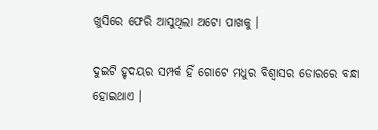ଖୁସିରେ ଫେରି ଆସୁଥିଲା ଅଟୋ ପାଖକୁ ।

ଦୁଇଟି ହୃଦୟର ସମ୍ପର୍କ ହିଁ ଗୋଟେ ମଧୁର ବିଶ୍ୱାସର ଡୋରରେ ବନ୍ଧା ହୋଇଥାଏ ।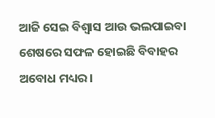ଆଜି ସେଇ ବିଶ୍ୱାସ ଆଉ ଭଲପାଇବା ଶେଷରେ ସଫଳ ହୋଇଛି ବିବାହର ଅବୋଧ ମଧ୍ୟର ।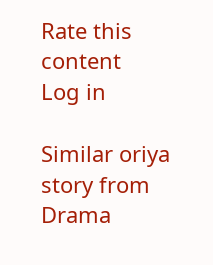Rate this content
Log in

Similar oriya story from Drama